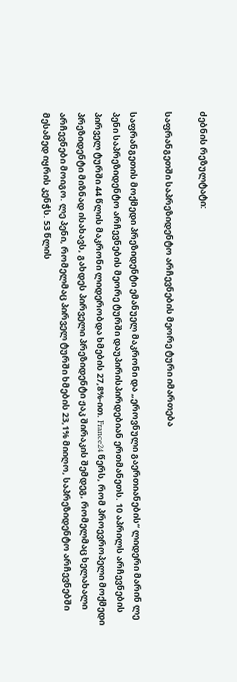ძებნის რეზულტატი:

საფრანგეთში საპრეზიდენტო არჩევნების მეორე ტური იმართება

საფრანგეთის მოქმედი პრეზიდენტი ემანუელ მაკრონი და „ეროვნული გაერთიანების“ ლიდერი მარინ ლე პენი საპრეზიდენტო არჩევნების მეორე ტურში დაუპირისპირდებიან ერთმანეთს. 10 აპრილს არჩევნების პირველ ტურში 44 წლის მაკრონი ლიდერობდა ხმების 27,8%-ით. France24 წერს, რომ პროევროპელი მოქმედი პრეზიდენტი მიზნად ისახავს, გახდეს პირველი პრეზიდენტი ჟაკ შირაკის შემდეგ, რომელმაც ხელახალი არჩევნები მოიგო. ლე პენი, რომელმაც პირველ ტურში ხმების 23,1% მიიღო, საპრეზიდენტო არჩევნებში მესამედ იყრის კენჭს. 53 წლის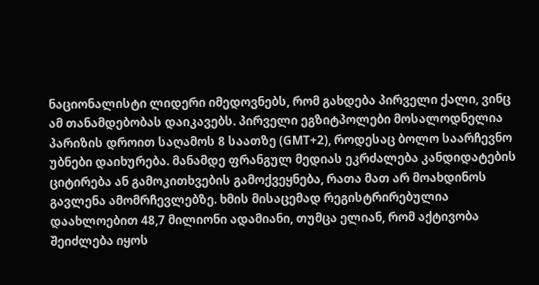ნაციონალისტი ლიდერი იმედოვნებს, რომ გახდება პირველი ქალი, ვინც ამ თანამდებობას დაიკავებს. პირველი ეგზიტპოლები მოსალოდნელია პარიზის დროით საღამოს 8 საათზე (GMT+2), როდესაც ბოლო საარჩევნო უბნები დაიხურება. მანამდე ფრანგულ მედიას ეკრძალება კანდიდატების ციტირება ან გამოკითხვების გამოქვეყნება, რათა მათ არ მოახდინოს გავლენა ამომრჩევლებზე. ხმის მისაცემად რეგისტრირებულია დაახლოებით 48,7 მილიონი ადამიანი, თუმცა ელიან, რომ აქტივობა შეიძლება იყოს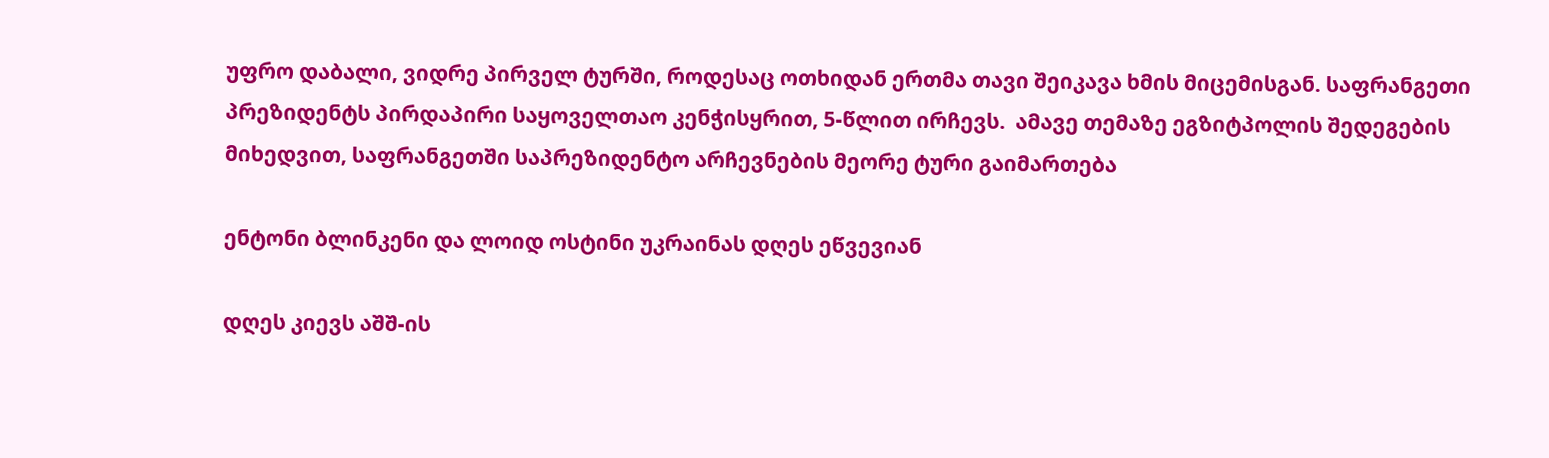უფრო დაბალი, ვიდრე პირველ ტურში, როდესაც ოთხიდან ერთმა თავი შეიკავა ხმის მიცემისგან. საფრანგეთი პრეზიდენტს პირდაპირი საყოველთაო კენჭისყრით, 5-წლით ირჩევს.  ამავე თემაზე ეგზიტპოლის შედეგების მიხედვით, საფრანგეთში საპრეზიდენტო არჩევნების მეორე ტური გაიმართება

ენტონი ბლინკენი და ლოიდ ოსტინი უკრაინას დღეს ეწვევიან

დღეს კიევს აშშ-ის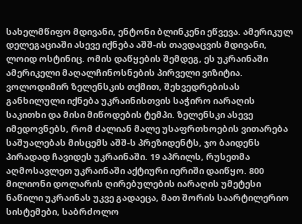სახელმწიფო მდივანი, ენტონი ბლინკენი ეწვევა. ამერიკულ დელეგაციაში ასევე იქნება აშშ-ის თავდაცვის მდივანი, ლოიდ ოსტინიც. ომის დაწყების შემდეგ, ეს უკრაინაში ამერიკელი მაღალჩინოსნების პირველი ვიზიტია. ვოლოდიმირ ზელენსკის თქმით, შეხვედრებისას განხილული იქნება უკრაინისთვის საჭირო იარაღის საკითხი და მისი მიწოდების ტემპი. ზელენსკი ასევე იმედოვნებს, რომ ძალიან მალე უსაფრთხოების ვითარება საშუალებას მისცემს აშშ-ს პრეზიდენტს, ჯო ბაიდენს პირადად ჩავიდეს უკრაინაში. 19 აპრილს, რუსეთმა აღმოსავლეთ უკრაინაში აქტიური იერიში დაიწყო. 800 მილიონი დოლარის ღირებულების იარაღის უმეტესი ნაწილი უკრაინას უკვე გადაეცა, მათ შორის საარტილერიო სისტემები, საბრძოლო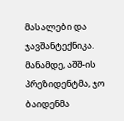მასალები და ჯავშანტექნიკა. მანამდე, აშშ-ის პრეზიდენტმა, ჯო ბაიდენმა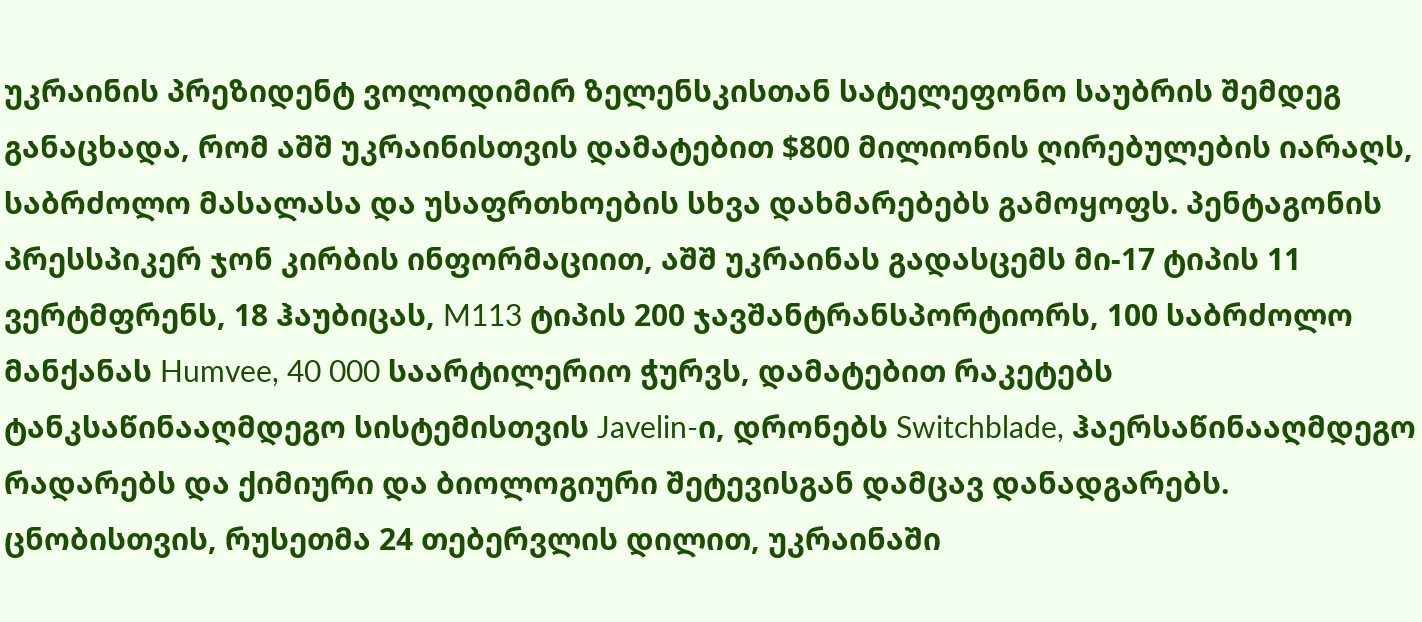უკრაინის პრეზიდენტ ვოლოდიმირ ზელენსკისთან სატელეფონო საუბრის შემდეგ განაცხადა, რომ აშშ უკრაინისთვის დამატებით $800 მილიონის ღირებულების იარაღს, საბრძოლო მასალასა და უსაფრთხოების სხვა დახმარებებს გამოყოფს. პენტაგონის პრესსპიკერ ჯონ კირბის ინფორმაციით, აშშ უკრაინას გადასცემს მი-17 ტიპის 11 ვერტმფრენს, 18 ჰაუბიცას, M113 ტიპის 200 ჯავშანტრანსპორტიორს, 100 საბრძოლო მანქანას Humvee, 40 000 საარტილერიო ჭურვს, დამატებით რაკეტებს ტანკსაწინააღმდეგო სისტემისთვის Javelin-ი, დრონებს Switchblade, ჰაერსაწინააღმდეგო რადარებს და ქიმიური და ბიოლოგიური შეტევისგან დამცავ დანადგარებს. ცნობისთვის, რუსეთმა 24 თებერვლის დილით, უკრაინაში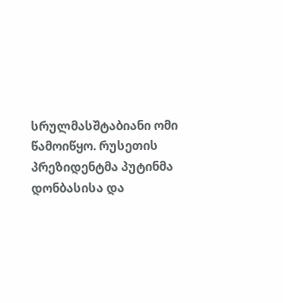სრულმასშტაბიანი ომი წამოიწყო. რუსეთის პრეზიდენტმა პუტინმა დონბასისა და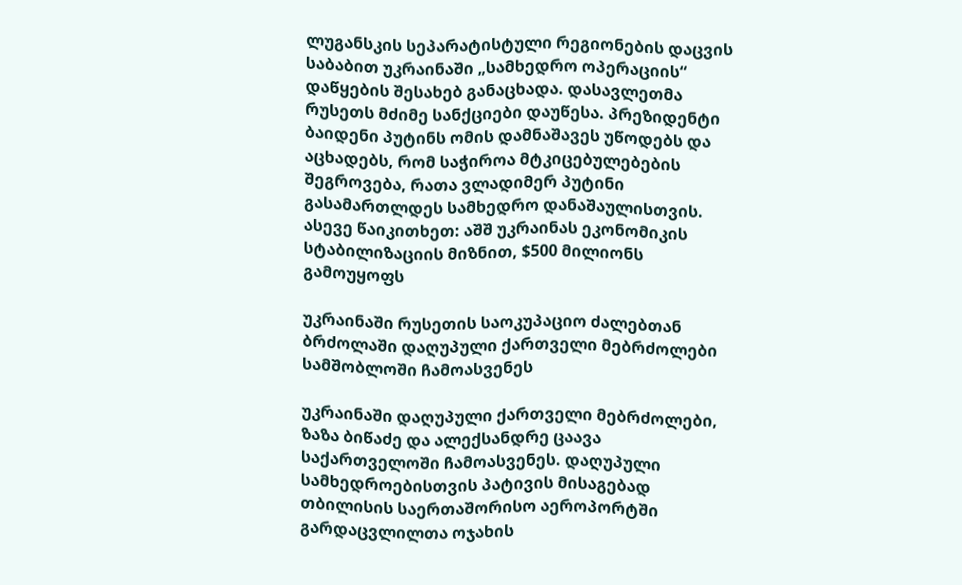ლუგანსკის სეპარატისტული რეგიონების დაცვის საბაბით უკრაინაში „სამხედრო ოპერაციის“ დაწყების შესახებ განაცხადა. დასავლეთმა რუსეთს მძიმე სანქციები დაუწესა. პრეზიდენტი ბაიდენი პუტინს ომის დამნაშავეს უწოდებს და აცხადებს, რომ საჭიროა მტკიცებულებების შეგროვება, რათა ვლადიმერ პუტინი გასამართლდეს სამხედრო დანაშაულისთვის. ასევე წაიკითხეთ: აშშ უკრაინას ეკონომიკის სტაბილიზაციის მიზნით, $500 მილიონს გამოუყოფს

უკრაინაში რუსეთის საოკუპაციო ძალებთან ბრძოლაში დაღუპული ქართველი მებრძოლები სამშობლოში ჩამოასვენეს

უკრაინაში დაღუპული ქართველი მებრძოლები, ზაზა ბიწაძე და ალექსანდრე ცაავა საქართველოში ჩამოასვენეს. დაღუპული სამხედროებისთვის პატივის მისაგებად თბილისის საერთაშორისო აეროპორტში გარდაცვლილთა ოჯახის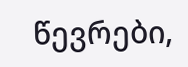წევრები,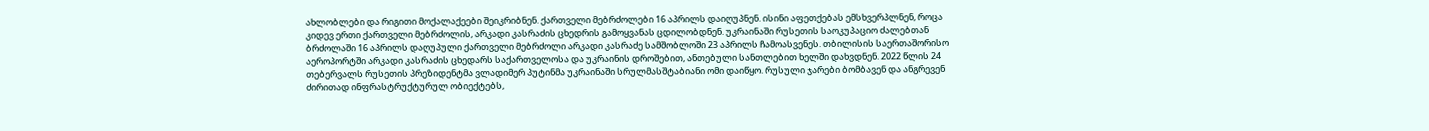ახლობლები და რიგითი მოქალაქეები შეიკრიბნენ. ქართველი მებრძოლები 16 აპრილს დაიღუპნენ. ისინი აფეთქებას ემსხვერპლნენ, როცა კიდევ ერთი ქართველი მებრძოლის, არკადი კასრაძის ცხედრის გამოყვანას ცდილობდნენ. უკრაინაში რუსეთის საოკუპაციო ძალებთან ბრძოლაში 16 აპრილს დაღუპული ქართველი მებრძოლი არკადი კასრაძე სამშობლოში 23 აპრილს ჩამოასვენეს. თბილისის საერთაშორისო აეროპორტში არკადი კასრაძის ცხედარს საქართველოსა და უკრაინის დროშებით, ანთებული სანთლებით ხელში დახვდნენ. 2022 წლის 24 თებერვალს რუსეთის პრეზიდენტმა ვლადიმერ პუტინმა უკრაინაში სრულმასშტაბიანი ომი დაიწყო. რუსული ჯარები ბომბავენ და ანგრევენ ძირითად ინფრასტრუქტურულ ობიექტებს,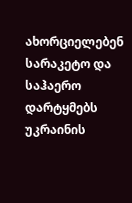ახორციელებენ სარაკეტო და საჰაერო დარტყმებს უკრაინის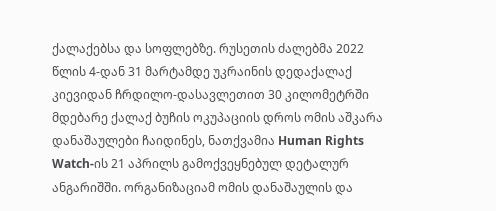ქალაქებსა და სოფლებზე. რუსეთის ძალებმა 2022 წლის 4-დან 31 მარტამდე უკრაინის დედაქალაქ კიევიდან ჩრდილო-დასავლეთით 30 კილომეტრში მდებარე ქალაქ ბუჩის ოკუპაციის დროს ომის აშკარა დანაშაულები ჩაიდინეს, ნათქვამია Human Rights Watch-ის 21 აპრილს გამოქვეყნებულ დეტალურ ანგარიშში. ორგანიზაციამ ომის დანაშაულის და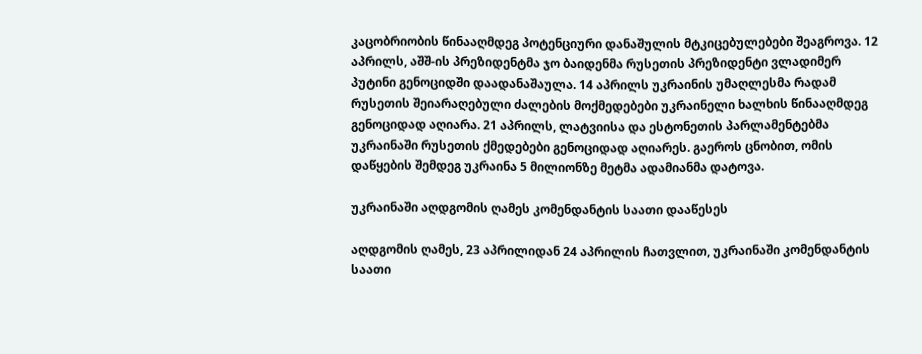კაცობრიობის წინააღმდეგ პოტენციური დანაშულის მტკიცებულებები შეაგროვა. 12 აპრილს, აშშ-ის პრეზიდენტმა ჯო ბაიდენმა რუსეთის პრეზიდენტი ვლადიმერ პუტინი გენოციდში დაადანაშაულა. 14 აპრილს უკრაინის უმაღლესმა რადამ რუსეთის შეიარაღებული ძალების მოქმედებები უკრაინელი ხალხის წინააღმდეგ გენოციდად აღიარა. 21 აპრილს, ლატვიისა და ესტონეთის პარლამენტებმა უკრაინაში რუსეთის ქმედებები გენოციდად აღიარეს. გაეროს ცნობით, ომის დაწყების შემდეგ უკრაინა 5 მილიონზე მეტმა ადამიანმა დატოვა.

უკრაინაში აღდგომის ღამეს კომენდანტის საათი დააწესეს

აღდგომის ღამეს, 23 აპრილიდან 24 აპრილის ჩათვლით, უკრაინაში კომენდანტის საათი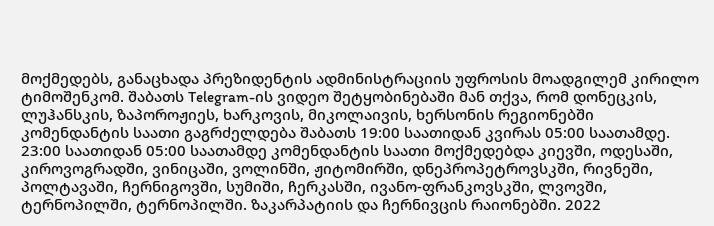მოქმედებს, განაცხადა პრეზიდენტის ადმინისტრაციის უფროსის მოადგილემ კირილო ტიმოშენკომ. შაბათს Telegram-ის ვიდეო შეტყობინებაში მან თქვა, რომ დონეცკის, ლუჰანსკის, ზაპოროჟიეს, ხარკოვის, მიკოლაივის, ხერსონის რეგიონებში კომენდანტის საათი გაგრძელდება შაბათს 19:00 საათიდან კვირას 05:00 საათამდე. 23:00 საათიდან 05:00 საათამდე კომენდანტის საათი მოქმედებდა კიევში, ოდესაში, კიროვოგრადში, ვინიცაში, ვოლინში, ჟიტომირში, დნეპროპეტროვსკში, რივნეში, პოლტავაში, ჩერნიგოვში, სუმიში, ჩერკასში, ივანო-ფრანკოვსკში, ლვოვში, ტერნოპილში, ტერნოპილში. ზაკარპატიის და ჩერნივცის რაიონებში. 2022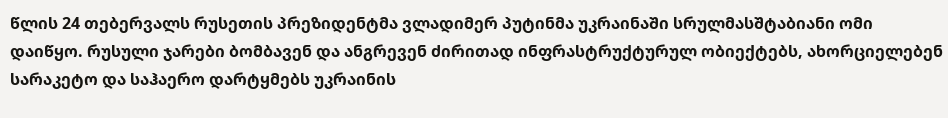წლის 24 თებერვალს რუსეთის პრეზიდენტმა ვლადიმერ პუტინმა უკრაინაში სრულმასშტაბიანი ომი დაიწყო. რუსული ჯარები ბომბავენ და ანგრევენ ძირითად ინფრასტრუქტურულ ობიექტებს, ახორციელებენ სარაკეტო და საჰაერო დარტყმებს უკრაინის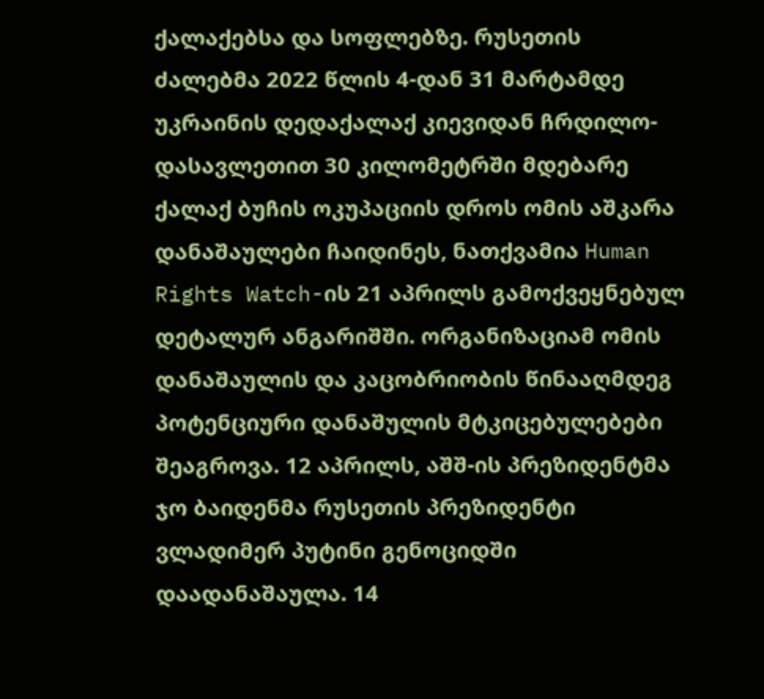ქალაქებსა და სოფლებზე. რუსეთის ძალებმა 2022 წლის 4-დან 31 მარტამდე უკრაინის დედაქალაქ კიევიდან ჩრდილო-დასავლეთით 30 კილომეტრში მდებარე ქალაქ ბუჩის ოკუპაციის დროს ომის აშკარა დანაშაულები ჩაიდინეს, ნათქვამია Human Rights Watch-ის 21 აპრილს გამოქვეყნებულ დეტალურ ანგარიშში. ორგანიზაციამ ომის დანაშაულის და კაცობრიობის წინააღმდეგ პოტენციური დანაშულის მტკიცებულებები შეაგროვა. 12 აპრილს, აშშ-ის პრეზიდენტმა ჯო ბაიდენმა რუსეთის პრეზიდენტი ვლადიმერ პუტინი გენოციდში დაადანაშაულა. 14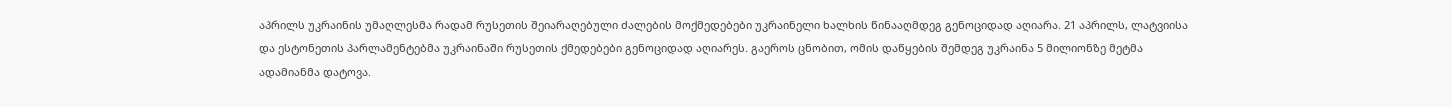აპრილს უკრაინის უმაღლესმა რადამ რუსეთის შეიარაღებული ძალების მოქმედებები უკრაინელი ხალხის წინააღმდეგ გენოციდად აღიარა. 21 აპრილს, ლატვიისა და ესტონეთის პარლამენტებმა უკრაინაში რუსეთის ქმედებები გენოციდად აღიარეს. გაეროს ცნობით, ომის დაწყების შემდეგ უკრაინა 5 მილიონზე მეტმა ადამიანმა დატოვა.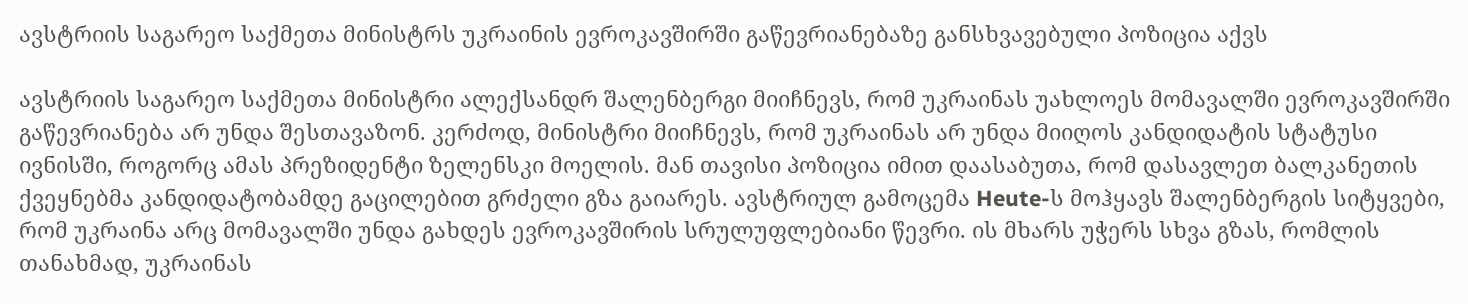ავსტრიის საგარეო საქმეთა მინისტრს უკრაინის ევროკავშირში გაწევრიანებაზე განსხვავებული პოზიცია აქვს

ავსტრიის საგარეო საქმეთა მინისტრი ალექსანდრ შალენბერგი მიიჩნევს, რომ უკრაინას უახლოეს მომავალში ევროკავშირში გაწევრიანება არ უნდა შესთავაზონ. კერძოდ, მინისტრი მიიჩნევს, რომ უკრაინას არ უნდა მიიღოს კანდიდატის სტატუსი ივნისში, როგორც ამას პრეზიდენტი ზელენსკი მოელის. მან თავისი პოზიცია იმით დაასაბუთა, რომ დასავლეთ ბალკანეთის ქვეყნებმა კანდიდატობამდე გაცილებით გრძელი გზა გაიარეს. ავსტრიულ გამოცემა Heute-ს მოჰყავს შალენბერგის სიტყვები, რომ უკრაინა არც მომავალში უნდა გახდეს ევროკავშირის სრულუფლებიანი წევრი. ის მხარს უჭერს სხვა გზას, რომლის თანახმად, უკრაინას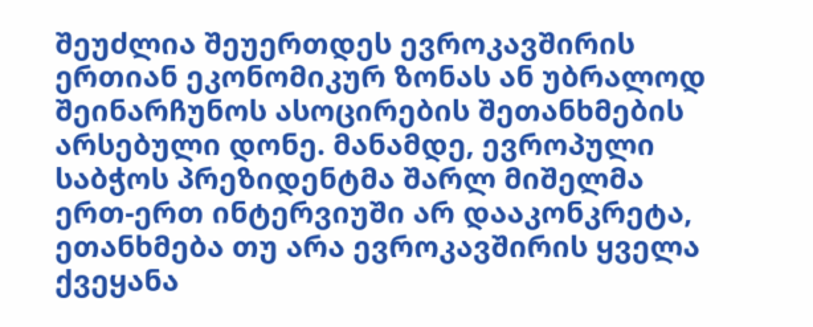შეუძლია შეუერთდეს ევროკავშირის ერთიან ეკონომიკურ ზონას ან უბრალოდ შეინარჩუნოს ასოცირების შეთანხმების არსებული დონე. მანამდე, ევროპული საბჭოს პრეზიდენტმა შარლ მიშელმა ერთ-ერთ ინტერვიუში არ დააკონკრეტა, ეთანხმება თუ არა ევროკავშირის ყველა ქვეყანა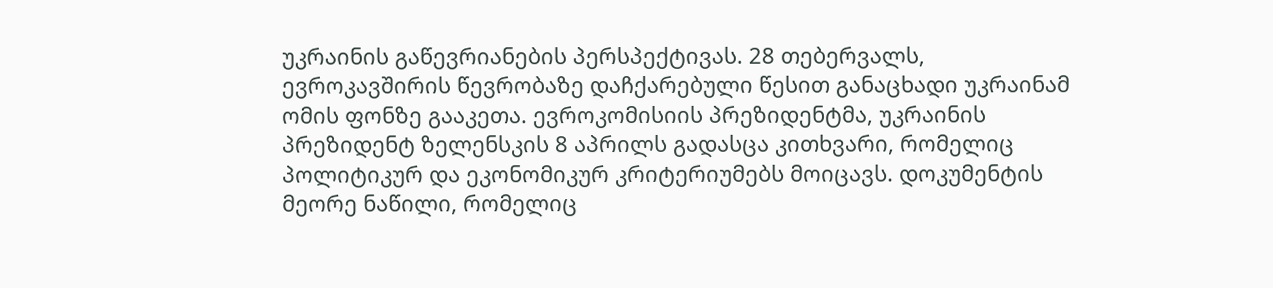უკრაინის გაწევრიანების პერსპექტივას. 28 თებერვალს, ევროკავშირის წევრობაზე დაჩქარებული წესით განაცხადი უკრაინამ ომის ფონზე გააკეთა. ევროკომისიის პრეზიდენტმა, უკრაინის პრეზიდენტ ზელენსკის 8 აპრილს გადასცა კითხვარი, რომელიც პოლიტიკურ და ეკონომიკურ კრიტერიუმებს მოიცავს. დოკუმენტის მეორე ნაწილი, რომელიც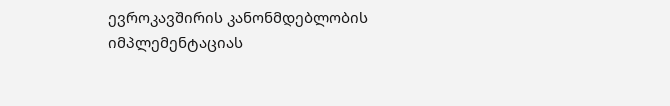ევროკავშირის კანონმდებლობის იმპლემენტაციას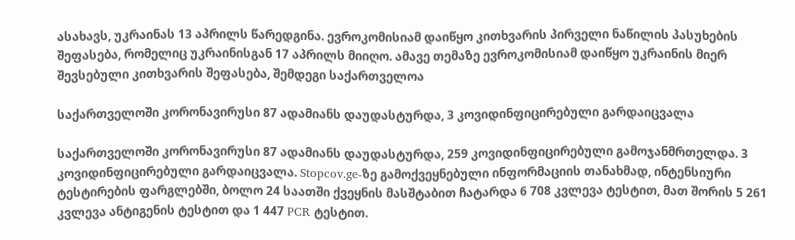ასახავს, უკრაინას 13 აპრილს წარედგინა. ევროკომისიამ დაიწყო კითხვარის პირველი ნაწილის პასუხების შეფასება, რომელიც უკრაინისგან 17 აპრილს მიიღო. ამავე თემაზე ევროკომისიამ დაიწყო უკრაინის მიერ შევსებული კითხვარის შეფასება, შემდეგი საქართველოა

საქართველოში კორონავირუსი 87 ადამიანს დაუდასტურდა, 3 კოვიდინფიცირებული გარდაიცვალა

საქართველოში კორონავირუსი 87 ადამიანს დაუდასტურდა, 259 კოვიდინფიცირებული გამოჯანმრთელდა. 3 კოვიდინფიცირებული გარდაიცვალა. Stopcov.ge-ზე გამოქვეყნებული ინფორმაციის თანახმად, ინტენსიური ტესტირების ფარგლებში, ბოლო 24 საათში ქვეყნის მასშტაბით ჩატარდა 6 708 კვლევა ტესტით, მათ შორის 5 261 კვლევა ანტიგენის ტესტით და 1 447 PCR ტესტით.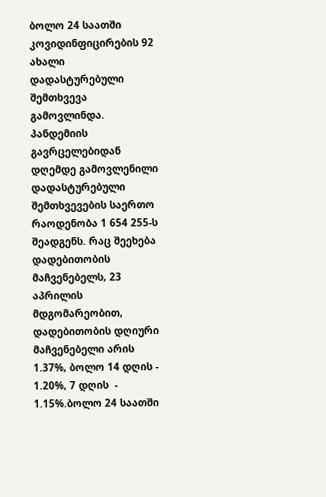ბოლო 24 საათში კოვიდინფიცირების 92 ახალი დადასტურებული შემთხვევა გამოვლინდა. პანდემიის გავრცელებიდან დღემდე გამოვლენილი დადასტურებული შემთხვევების საერთო რაოდენობა 1 654 255-ს შეადგენს. რაც შეეხება დადებითობის მაჩვენებელს, 23 აპრილის მდგომარეობით, დადებითობის დღიური მაჩვენებელი არის 1.37%, ბოლო 14 დღის - 1.20%, 7 დღის  - 1.15%.ბოლო 24 საათში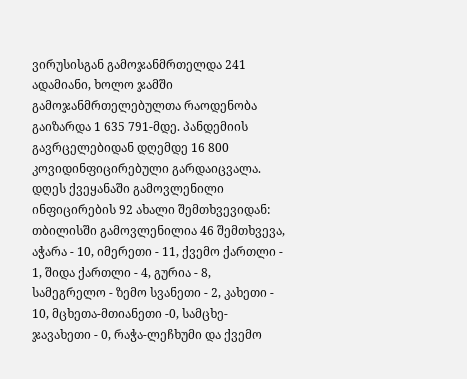ვირუსისგან გამოჯანმრთელდა 241 ადამიანი, ხოლო ჯამში გამოჯანმრთელებულთა რაოდენობა გაიზარდა 1 635 791-მდე. პანდემიის გავრცელებიდან დღემდე 16 800 კოვიდინფიცირებული გარდაიცვალა. დღეს ქვეყანაში გამოვლენილი ინფიცირების 92 ახალი შემთხვევიდან: თბილისში გამოვლენილია 46 შემთხვევა, აჭარა - 10, იმერეთი - 11, ქვემო ქართლი - 1, შიდა ქართლი - 4, გურია - 8, სამეგრელო - ზემო სვანეთი - 2, კახეთი - 10, მცხეთა-მთიანეთი -0, სამცხე-ჯავახეთი - 0, რაჭა-ლეჩხუმი და ქვემო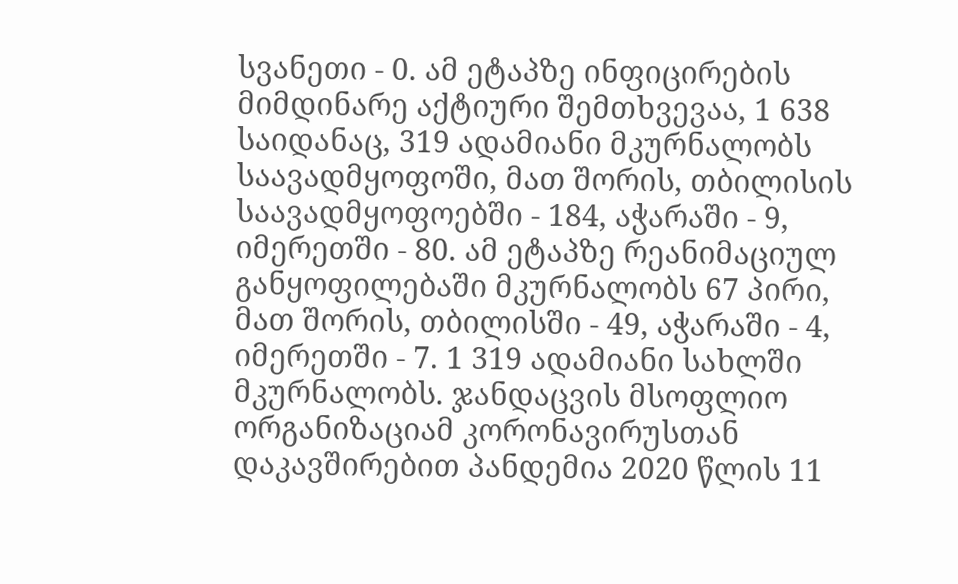სვანეთი - 0. ამ ეტაპზე ინფიცირების მიმდინარე აქტიური შემთხვევაა, 1 638 საიდანაც, 319 ადამიანი მკურნალობს საავადმყოფოში, მათ შორის, თბილისის საავადმყოფოებში - 184, აჭარაში - 9, იმერეთში - 80. ამ ეტაპზე რეანიმაციულ განყოფილებაში მკურნალობს 67 პირი, მათ შორის, თბილისში - 49, აჭარაში - 4, იმერეთში - 7. 1 319 ადამიანი სახლში მკურნალობს. ჯანდაცვის მსოფლიო ორგანიზაციამ კორონავირუსთან დაკავშირებით პანდემია 2020 წლის 11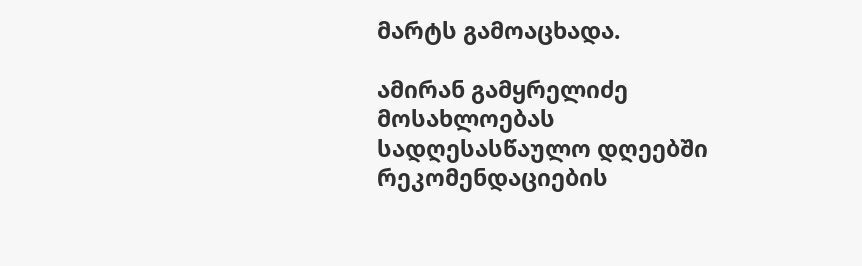მარტს გამოაცხადა.

ამირან გამყრელიძე მოსახლოებას სადღესასწაულო დღეებში რეკომენდაციების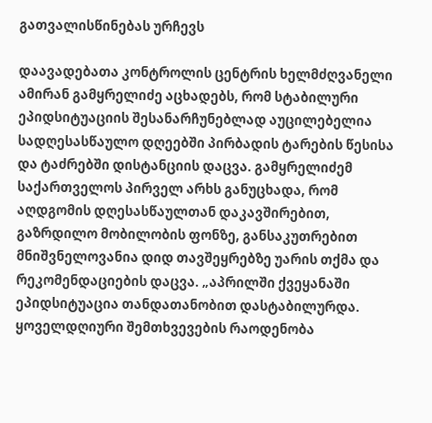გათვალისწინებას ურჩევს

დაავადებათა კონტროლის ცენტრის ხელმძღვანელი ამირან გამყრელიძე აცხადებს, რომ სტაბილური ეპიდსიტუაციის შესანარჩუნებლად აუცილებელია სადღესასწაულო დღეებში პირბადის ტარების წესისა და ტაძრებში დისტანციის დაცვა. გამყრელიძემ საქართველოს პირველ არხს განუცხადა, რომ აღდგომის დღესასწაულთან დაკავშირებით, გაზრდილო მობილობის ფონზე, განსაკუთრებით მნიშვნელოვანია დიდ თავშეყრებზე უარის თქმა და რეკომენდაციების დაცვა. „აპრილში ქვეყანაში ეპიდსიტუაცია თანდათანობით დასტაბილურდა. ყოველდღიური შემთხვევების რაოდენობა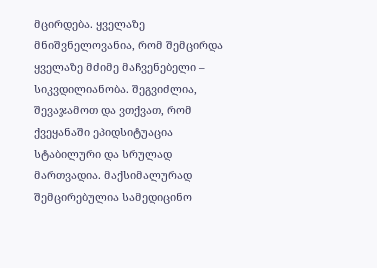მცირდება. ყველაზე მნიშვნელოვანია, რომ შემცირდა ყველაზე მძიმე მაჩვენებელი – სიკვდილიანობა. შეგვიძლია, შევაჯამოთ და ვთქვათ, რომ ქვეყანაში ეპიდსიტუაცია სტაბილური და სრულად მართვადია. მაქსიმალურად შემცირებულია სამედიცინო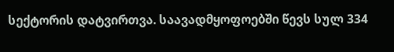სექტორის დატვირთვა. საავადმყოფოებში წევს სულ 334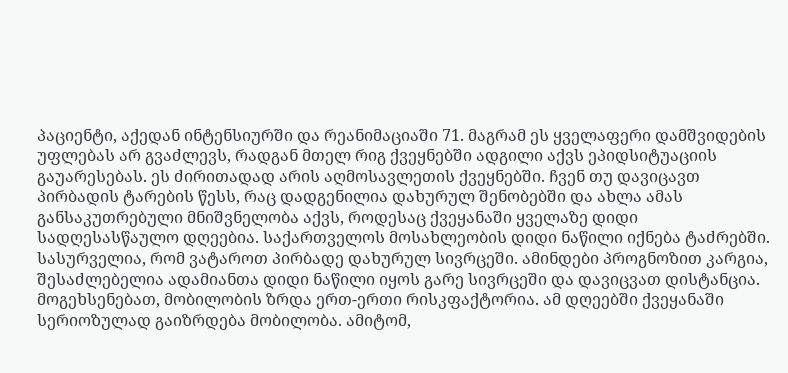პაციენტი, აქედან ინტენსიურში და რეანიმაციაში 71. მაგრამ ეს ყველაფერი დამშვიდების უფლებას არ გვაძლევს, რადგან მთელ რიგ ქვეყნებში ადგილი აქვს ეპიდსიტუაციის გაუარესებას. ეს ძირითადად არის აღმოსავლეთის ქვეყნებში. ჩვენ თუ დავიცავთ პირბადის ტარების წესს, რაც დადგენილია დახურულ შენობებში და ახლა ამას განსაკუთრებული მნიშვნელობა აქვს, როდესაც ქვეყანაში ყველაზე დიდი სადღესასწაულო დღეებია. საქართველოს მოსახლეობის დიდი ნაწილი იქნება ტაძრებში. სასურველია, რომ ვატაროთ პირბადე დახურულ სივრცეში. ამინდები პროგნოზით კარგია, შესაძლებელია ადამიანთა დიდი ნაწილი იყოს გარე სივრცეში და დავიცვათ დისტანცია. მოგეხსენებათ, მობილობის ზრდა ერთ-ერთი რისკფაქტორია. ამ დღეებში ქვეყანაში სერიოზულად გაიზრდება მობილობა. ამიტომ,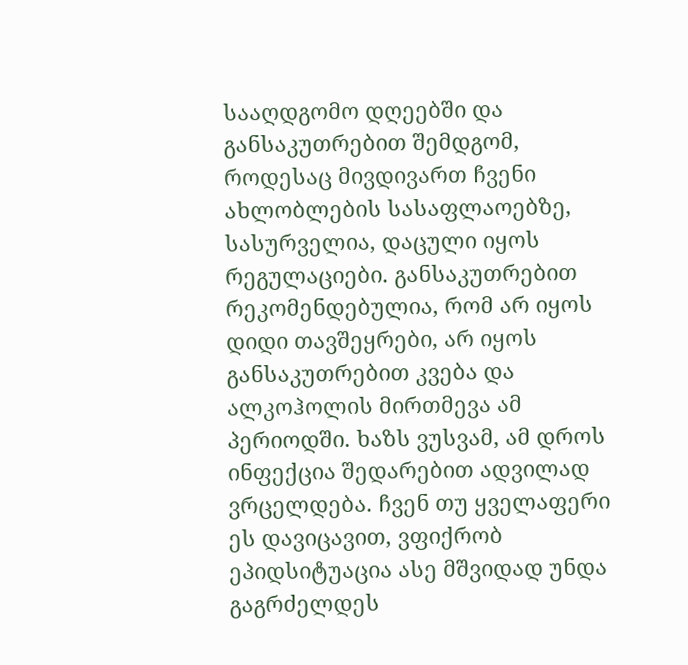სააღდგომო დღეებში და განსაკუთრებით შემდგომ, როდესაც მივდივართ ჩვენი ახლობლების სასაფლაოებზე, სასურველია, დაცული იყოს რეგულაციები. განსაკუთრებით რეკომენდებულია, რომ არ იყოს დიდი თავშეყრები, არ იყოს განსაკუთრებით კვება და ალკოჰოლის მირთმევა ამ პერიოდში. ხაზს ვუსვამ, ამ დროს ინფექცია შედარებით ადვილად ვრცელდება. ჩვენ თუ ყველაფერი ეს დავიცავით, ვფიქრობ ეპიდსიტუაცია ასე მშვიდად უნდა გაგრძელდეს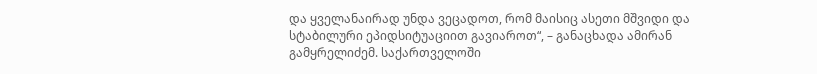და ყველანაირად უნდა ვეცადოთ, რომ მაისიც ასეთი მშვიდი და სტაბილური ეპიდსიტუაციით გავიაროთ“, – განაცხადა ამირან გამყრელიძემ. საქართველოში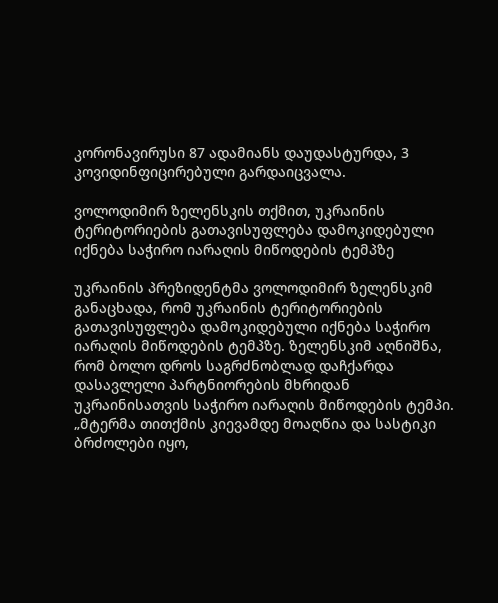კორონავირუსი 87 ადამიანს დაუდასტურდა, 3 კოვიდინფიცირებული გარდაიცვალა.

ვოლოდიმირ ზელენსკის თქმით, უკრაინის ტერიტორიების გათავისუფლება დამოკიდებული იქნება საჭირო იარაღის მიწოდების ტემპზე

უკრაინის პრეზიდენტმა ვოლოდიმირ ზელენსკიმ განაცხადა, რომ უკრაინის ტერიტორიების გათავისუფლება დამოკიდებული იქნება საჭირო იარაღის მიწოდების ტემპზე. ზელენსკიმ აღნიშნა, რომ ბოლო დროს საგრძნობლად დაჩქარდა დასავლელი პარტნიორების მხრიდან უკრაინისათვის საჭირო იარაღის მიწოდების ტემპი. „მტერმა თითქმის კიევამდე მოაღწია და სასტიკი ბრძოლები იყო,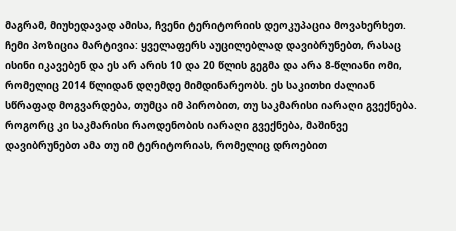მაგრამ, მიუხედავად ამისა, ჩვენი ტერიტორიის დეოკუპაცია მოვახერხეთ. ჩემი პოზიცია მარტივია: ყველაფერს აუცილებლად დავიბრუნებთ, რასაც ისინი იკავებენ და ეს არ არის 10 და 20 წლის გეგმა და არა 8-წლიანი ომი, რომელიც 2014 წლიდან დღემდე მიმდინარეობს. ეს საკითხი ძალიან სწრაფად მოგვარდება, თუმცა იმ პირობით, თუ საკმარისი იარაღი გვექნება. როგორც კი საკმარისი რაოდენობის იარაღი გვექნება, მაშინვე დავიბრუნებთ ამა თუ იმ ტერიტორიას, რომელიც დროებით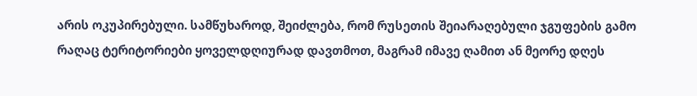არის ოკუპირებული. სამწუხაროდ, შეიძლება, რომ რუსეთის შეიარაღებული ჯგუფების გამო რაღაც ტერიტორიები ყოველდღიურად დავთმოთ, მაგრამ იმავე ღამით ან მეორე დღეს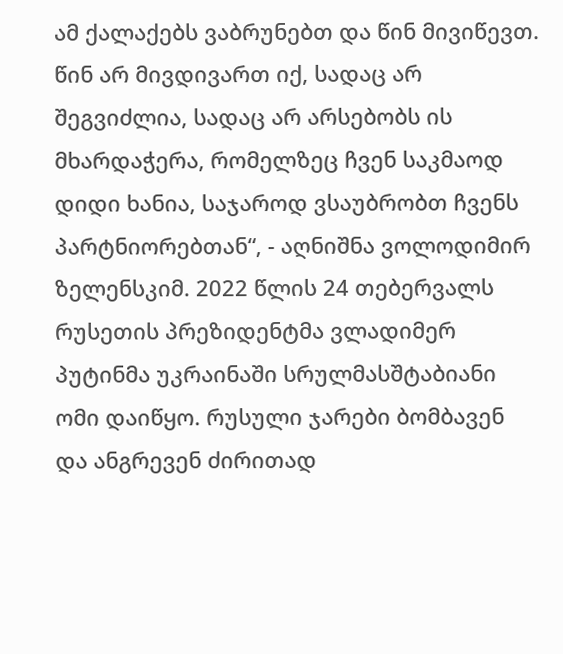ამ ქალაქებს ვაბრუნებთ და წინ მივიწევთ. წინ არ მივდივართ იქ, სადაც არ შეგვიძლია, სადაც არ არსებობს ის მხარდაჭერა, რომელზეც ჩვენ საკმაოდ დიდი ხანია, საჯაროდ ვსაუბრობთ ჩვენს პარტნიორებთან“, - აღნიშნა ვოლოდიმირ ზელენსკიმ. 2022 წლის 24 თებერვალს რუსეთის პრეზიდენტმა ვლადიმერ პუტინმა უკრაინაში სრულმასშტაბიანი ომი დაიწყო. რუსული ჯარები ბომბავენ და ანგრევენ ძირითად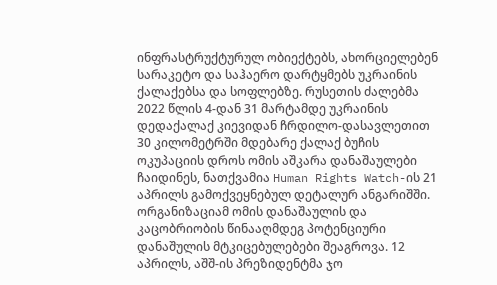ინფრასტრუქტურულ ობიექტებს, ახორციელებენ სარაკეტო და საჰაერო დარტყმებს უკრაინის ქალაქებსა და სოფლებზე. რუსეთის ძალებმა 2022 წლის 4-დან 31 მარტამდე უკრაინის დედაქალაქ კიევიდან ჩრდილო-დასავლეთით 30 კილომეტრში მდებარე ქალაქ ბუჩის ოკუპაციის დროს ომის აშკარა დანაშაულები ჩაიდინეს, ნათქვამია Human Rights Watch-ის 21 აპრილს გამოქვეყნებულ დეტალურ ანგარიშში. ორგანიზაციამ ომის დანაშაულის და კაცობრიობის წინააღმდეგ პოტენციური დანაშულის მტკიცებულებები შეაგროვა. 12 აპრილს, აშშ-ის პრეზიდენტმა ჯო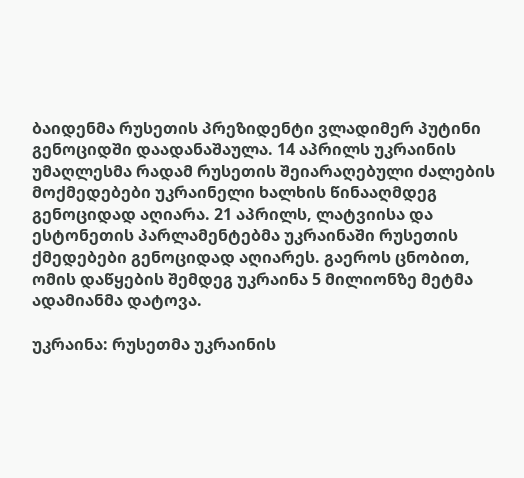ბაიდენმა რუსეთის პრეზიდენტი ვლადიმერ პუტინი გენოციდში დაადანაშაულა. 14 აპრილს უკრაინის უმაღლესმა რადამ რუსეთის შეიარაღებული ძალების მოქმედებები უკრაინელი ხალხის წინააღმდეგ გენოციდად აღიარა. 21 აპრილს, ლატვიისა და ესტონეთის პარლამენტებმა უკრაინაში რუსეთის ქმედებები გენოციდად აღიარეს. გაეროს ცნობით, ომის დაწყების შემდეგ უკრაინა 5 მილიონზე მეტმა ადამიანმა დატოვა.

უკრაინა: რუსეთმა უკრაინის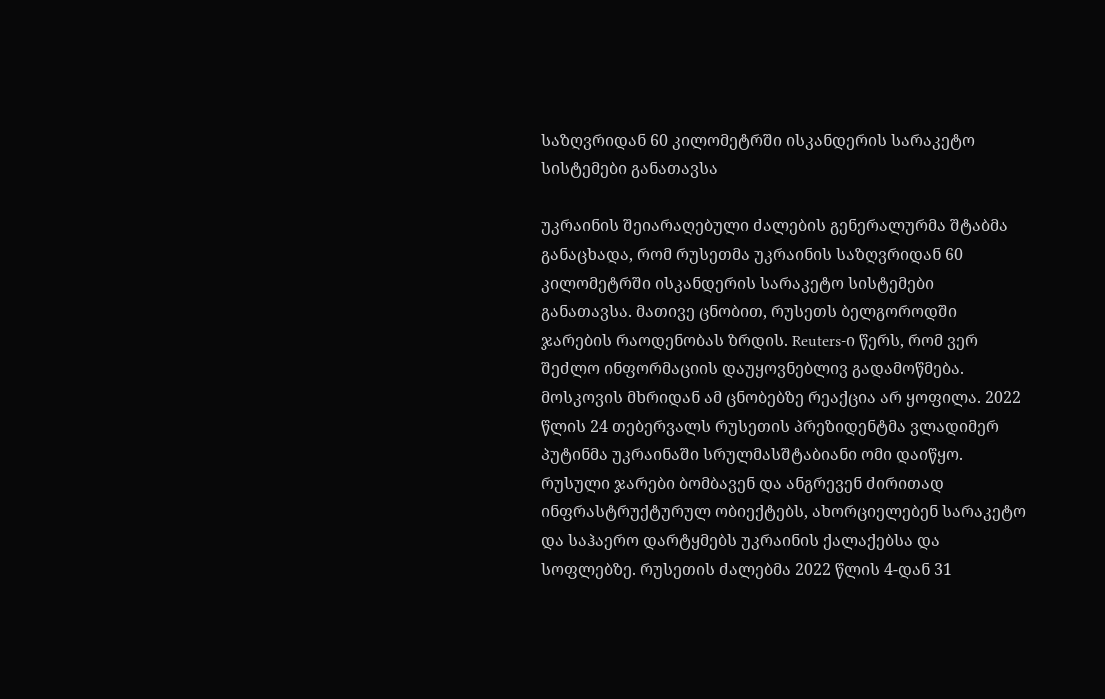საზღვრიდან 60 კილომეტრში ისკანდერის სარაკეტო სისტემები განათავსა

უკრაინის შეიარაღებული ძალების გენერალურმა შტაბმა განაცხადა, რომ რუსეთმა უკრაინის საზღვრიდან 60 კილომეტრში ისკანდერის სარაკეტო სისტემები განათავსა. მათივე ცნობით, რუსეთს ბელგოროდში ჯარების რაოდენობას ზრდის. Reuters-ი წერს, რომ ვერ შეძლო ინფორმაციის დაუყოვნებლივ გადამოწმება. მოსკოვის მხრიდან ამ ცნობებზე რეაქცია არ ყოფილა. 2022 წლის 24 თებერვალს რუსეთის პრეზიდენტმა ვლადიმერ პუტინმა უკრაინაში სრულმასშტაბიანი ომი დაიწყო. რუსული ჯარები ბომბავენ და ანგრევენ ძირითად ინფრასტრუქტურულ ობიექტებს, ახორციელებენ სარაკეტო და საჰაერო დარტყმებს უკრაინის ქალაქებსა და სოფლებზე. რუსეთის ძალებმა 2022 წლის 4-დან 31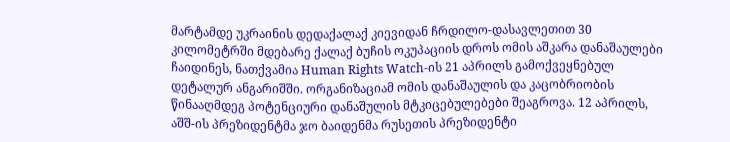მარტამდე უკრაინის დედაქალაქ კიევიდან ჩრდილო-დასავლეთით 30 კილომეტრში მდებარე ქალაქ ბუჩის ოკუპაციის დროს ომის აშკარა დანაშაულები ჩაიდინეს, ნათქვამია Human Rights Watch-ის 21 აპრილს გამოქვეყნებულ დეტალურ ანგარიშში. ორგანიზაციამ ომის დანაშაულის და კაცობრიობის წინააღმდეგ პოტენციური დანაშულის მტკიცებულებები შეაგროვა. 12 აპრილს, აშშ-ის პრეზიდენტმა ჯო ბაიდენმა რუსეთის პრეზიდენტი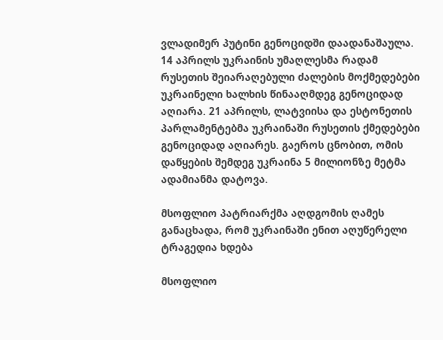ვლადიმერ პუტინი გენოციდში დაადანაშაულა. 14 აპრილს უკრაინის უმაღლესმა რადამ რუსეთის შეიარაღებული ძალების მოქმედებები უკრაინელი ხალხის წინააღმდეგ გენოციდად აღიარა. 21 აპრილს, ლატვიისა და ესტონეთის პარლამენტებმა უკრაინაში რუსეთის ქმედებები გენოციდად აღიარეს. გაეროს ცნობით, ომის დაწყების შემდეგ უკრაინა 5 მილიონზე მეტმა ადამიანმა დატოვა.

მსოფლიო პატრიარქმა აღდგომის ღამეს განაცხადა, რომ უკრაინაში ენით აღუწერელი ტრაგედია ხდება

მსოფლიო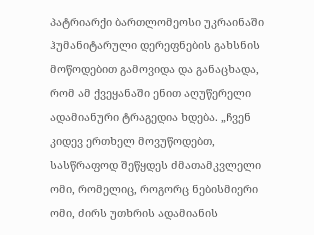პატრიარქი ბართლომეოსი უკრაინაში ჰუმანიტარული დერეფნების გახსნის მოწოდებით გამოვიდა და განაცხადა, რომ ამ ქვეყანაში ენით აღუწერელი ადამიანური ტრაგედია ხდება. „ჩვენ კიდევ ერთხელ მოვუწოდებთ, სასწრაფოდ შეწყდეს ძმათამკვლელი ომი, რომელიც, როგორც ნებისმიერი ომი, ძირს უთხრის ადამიანის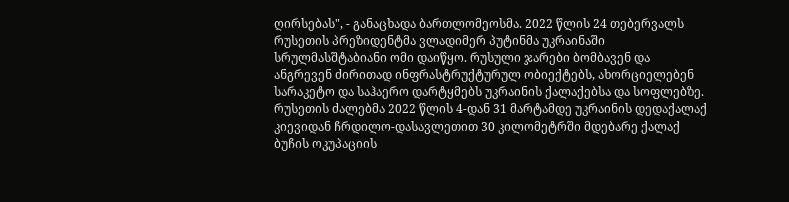ღირსებას", - განაცხადა ბართლომეოსმა. 2022 წლის 24 თებერვალს რუსეთის პრეზიდენტმა ვლადიმერ პუტინმა უკრაინაში სრულმასშტაბიანი ომი დაიწყო. რუსული ჯარები ბომბავენ და ანგრევენ ძირითად ინფრასტრუქტურულ ობიექტებს, ახორციელებენ სარაკეტო და საჰაერო დარტყმებს უკრაინის ქალაქებსა და სოფლებზე. რუსეთის ძალებმა 2022 წლის 4-დან 31 მარტამდე უკრაინის დედაქალაქ კიევიდან ჩრდილო-დასავლეთით 30 კილომეტრში მდებარე ქალაქ ბუჩის ოკუპაციის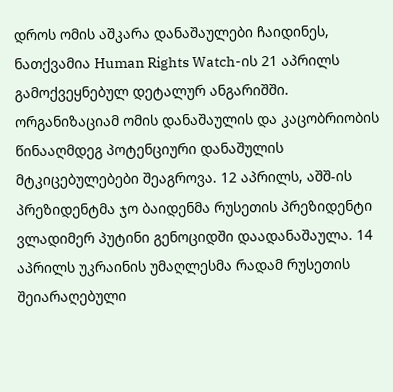დროს ომის აშკარა დანაშაულები ჩაიდინეს, ნათქვამია Human Rights Watch-ის 21 აპრილს გამოქვეყნებულ დეტალურ ანგარიშში. ორგანიზაციამ ომის დანაშაულის და კაცობრიობის წინააღმდეგ პოტენციური დანაშულის მტკიცებულებები შეაგროვა. 12 აპრილს, აშშ-ის პრეზიდენტმა ჯო ბაიდენმა რუსეთის პრეზიდენტი ვლადიმერ პუტინი გენოციდში დაადანაშაულა. 14 აპრილს უკრაინის უმაღლესმა რადამ რუსეთის შეიარაღებული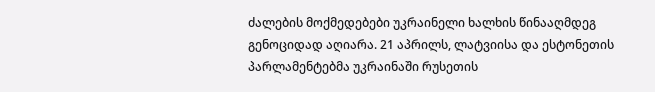ძალების მოქმედებები უკრაინელი ხალხის წინააღმდეგ გენოციდად აღიარა. 21 აპრილს, ლატვიისა და ესტონეთის პარლამენტებმა უკრაინაში რუსეთის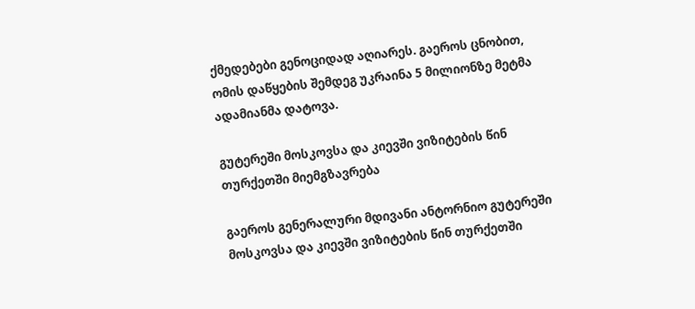ქმედებები გენოციდად აღიარეს. გაეროს ცნობით, ომის დაწყების შემდეგ უკრაინა 5 მილიონზე მეტმა ადამიანმა დატოვა.

გუტერეში მოსკოვსა და კიევში ვიზიტების წინ თურქეთში მიემგზავრება

გაეროს გენერალური მდივანი ანტორნიო გუტერეში მოსკოვსა და კიევში ვიზიტების წინ თურქეთში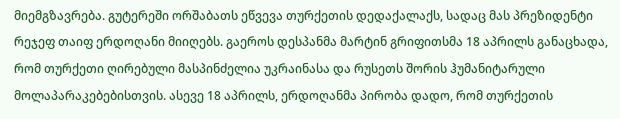მიემგზავრება. გუტერეში ორშაბათს ეწვევა თურქეთის დედაქალაქს, სადაც მას პრეზიდენტი რეჯეფ თაიფ ერდოღანი მიიღებს. გაეროს დესპანმა მარტინ გრიფითსმა 18 აპრილს განაცხადა, რომ თურქეთი ღირებული მასპინძელია უკრაინასა და რუსეთს შორის ჰუმანიტარული მოლაპარაკებებისთვის. ასევე 18 აპრილს, ერდოღანმა პირობა დადო, რომ თურქეთის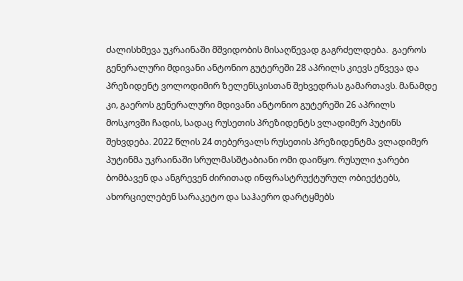ძალისხმევა უკრაინაში მშვიდობის მისაღწევად გაგრძელდება.  გაეროს გენერალური მდივანი ანტონიო გუტერეში 28 აპრილს კიევს ეწვევა და პრეზიდენტ ვოლოდიმირ ზელენსკისთან შეხვედრას გამართავს. მანამდე კი, გაეროს გენერალური მდივანი ანტონიო გუტერეში 26 აპრილს მოსკოვში ჩადის, სადაც რუსეთის პრეზიდენტს ვლადიმერ პუტინს შეხვდება. 2022 წლის 24 თებერვალს რუსეთის პრეზიდენტმა ვლადიმერ პუტინმა უკრაინაში სრულმასშტაბიანი ომი დაიწყო. რუსული ჯარები ბომბავენ და ანგრევენ ძირითად ინფრასტრუქტურულ ობიექტებს, ახორციელებენ სარაკეტო და საჰაერო დარტყმებს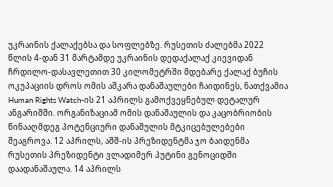უკრაინის ქალაქებსა და სოფლებზე. რუსეთის ძალებმა 2022 წლის 4-დან 31 მარტამდე უკრაინის დედაქალაქ კიევიდან ჩრდილო-დასავლეთით 30 კილომეტრში მდებარე ქალაქ ბუჩის ოკუპაციის დროს ომის აშკარა დანაშაულები ჩაიდინეს, ნათქვამია Human Rights Watch-ის 21 აპრილს გამოქვეყნებულ დეტალურ ანგარიშში. ორგანიზაციამ ომის დანაშაულის და კაცობრიობის წინააღმდეგ პოტენციური დანაშულის მტკიცებულებები შეაგროვა. 12 აპრილს, აშშ-ის პრეზიდენტმა ჯო ბაიდენმა რუსეთის პრეზიდენტი ვლადიმერ პუტინი გენოციდში დაადანაშაულა. 14 აპრილს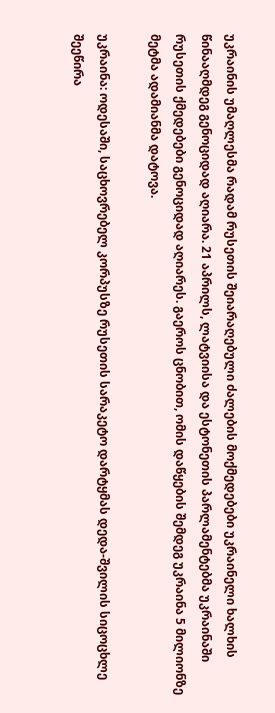უკრაინის უმაღლესმა რადამ რუსეთის შეიარაღებული ძალების მოქმედებები უკრაინელი ხალხის წინააღმდეგ გენოციდად აღიარა. 21 აპრილს, ლატვიისა და ესტონეთის პარლამენტებმა უკრაინაში რუსეთის ქმედებები გენოციდად აღიარეს. გაეროს ცნობით, ომის დაწყების შემდეგ უკრაინა 5 მილიონზე მეტმა ადამიანმა დატოვა.

უკრაინა: ოდესაში, საცხოვრებელ კორპუსზე რუსეთის სარაკეტო დარტყმას დედა-შვილის სიცოცხლე შეეწირა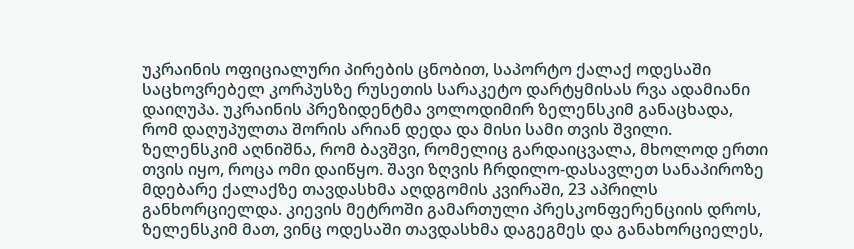უკრაინის ოფიციალური პირების ცნობით, საპორტო ქალაქ ოდესაში საცხოვრებელ კორპუსზე რუსეთის სარაკეტო დარტყმისას რვა ადამიანი დაიღუპა. უკრაინის პრეზიდენტმა ვოლოდიმირ ზელენსკიმ განაცხადა, რომ დაღუპულთა შორის არიან დედა და მისი სამი თვის შვილი.  ზელენსკიმ აღნიშნა, რომ ბავშვი, რომელიც გარდაიცვალა, მხოლოდ ერთი თვის იყო, როცა ომი დაიწყო. შავი ზღვის ჩრდილო-დასავლეთ სანაპიროზე მდებარე ქალაქზე თავდასხმა აღდგომის კვირაში, 23 აპრილს განხორციელდა. კიევის მეტროში გამართული პრესკონფერენციის დროს, ზელენსკიმ მათ, ვინც ოდესაში თავდასხმა დაგეგმეს და განახორციელეს,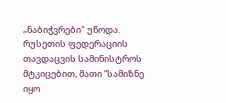„ნაბიჭვრები" უწოდა. რუსეთის ფედერაციის თავდაცვის სამინისტროს მტკიცებით, მათი “სამიზნე იყო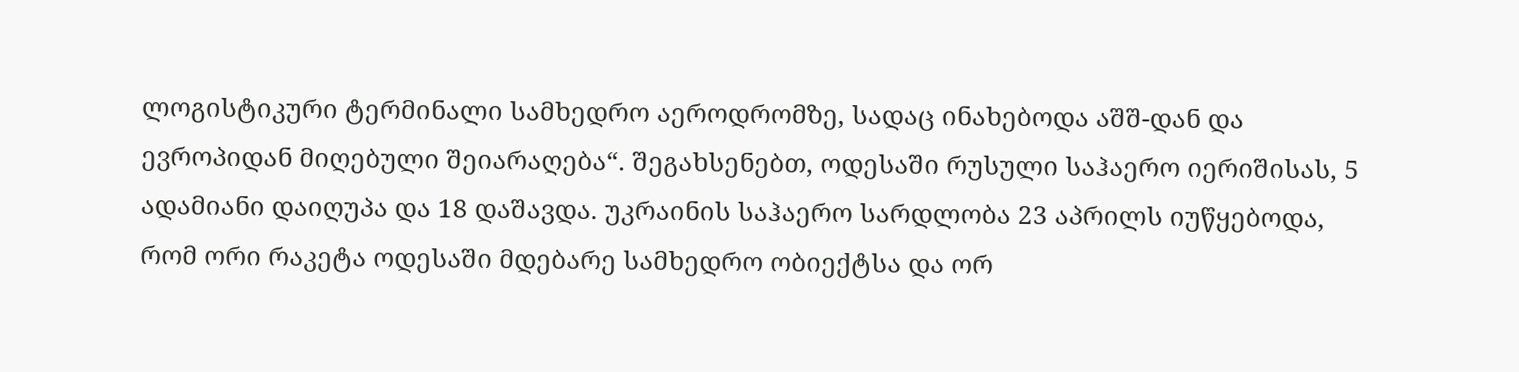ლოგისტიკური ტერმინალი სამხედრო აეროდრომზე, სადაც ინახებოდა აშშ-დან და ევროპიდან მიღებული შეიარაღება“. შეგახსენებთ, ოდესაში რუსული საჰაერო იერიშისას, 5 ადამიანი დაიღუპა და 18 დაშავდა. უკრაინის საჰაერო სარდლობა 23 აპრილს იუწყებოდა, რომ ორი რაკეტა ოდესაში მდებარე სამხედრო ობიექტსა და ორ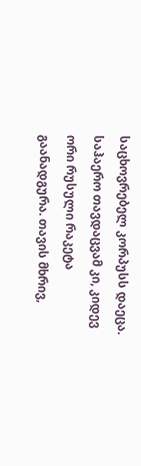საცხოვრებელ კორპუსს დაეცა. საჰაერო თავდაცვამ კი, კიდევ ორი რუსული რაკეტა გაანადგურა. თავის მხრივ,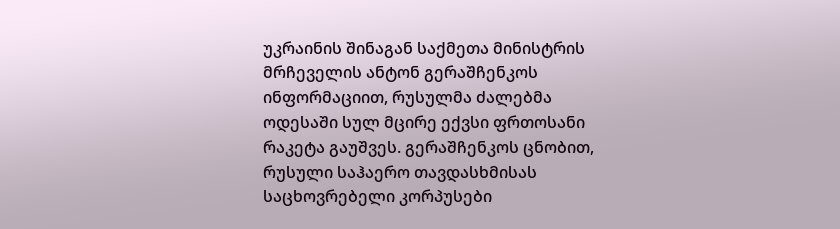უკრაინის შინაგან საქმეთა მინისტრის მრჩეველის ანტონ გერაშჩენკოს ინფორმაციით, რუსულმა ძალებმა ოდესაში სულ მცირე ექვსი ფრთოსანი რაკეტა გაუშვეს. გერაშჩენკოს ცნობით, რუსული საჰაერო თავდასხმისას საცხოვრებელი კორპუსები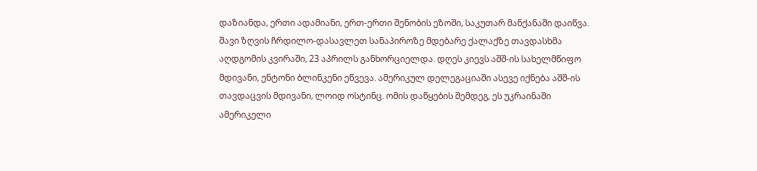დაზიანდა, ერთი ადამიანი, ერთ-ერთი შენობის ეზოში, საკუთარ მანქანაში დაიწვა. შავი ზღვის ჩრდილო-დასავლეთ სანაპიროზე მდებარე ქალაქზე თავდასხმა აღდგომის კვირაში, 23 აპრილს განხორციელდა. დღეს კიევს აშშ-ის სახელმწიფო მდივანი, ენტონი ბლინკენი ეწვევა. ამერიკულ დელეგაციაში ასევე იქნება აშშ-ის თავდაცვის მდივანი, ლოიდ ოსტინც. ომის დაწყების შემდეგ, ეს უკრაინაში ამერიკელი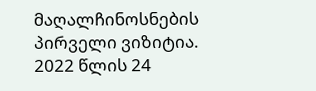მაღალჩინოსნების პირველი ვიზიტია. 2022 წლის 24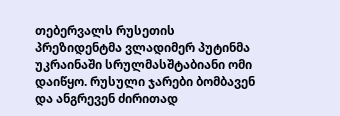თებერვალს რუსეთის პრეზიდენტმა ვლადიმერ პუტინმა უკრაინაში სრულმასშტაბიანი ომი დაიწყო. რუსული ჯარები ბომბავენ და ანგრევენ ძირითად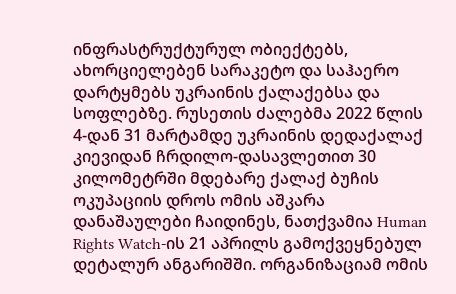ინფრასტრუქტურულ ობიექტებს, ახორციელებენ სარაკეტო და საჰაერო დარტყმებს უკრაინის ქალაქებსა და სოფლებზე. რუსეთის ძალებმა 2022 წლის 4-დან 31 მარტამდე უკრაინის დედაქალაქ კიევიდან ჩრდილო-დასავლეთით 30 კილომეტრში მდებარე ქალაქ ბუჩის ოკუპაციის დროს ომის აშკარა დანაშაულები ჩაიდინეს, ნათქვამია Human Rights Watch-ის 21 აპრილს გამოქვეყნებულ დეტალურ ანგარიშში. ორგანიზაციამ ომის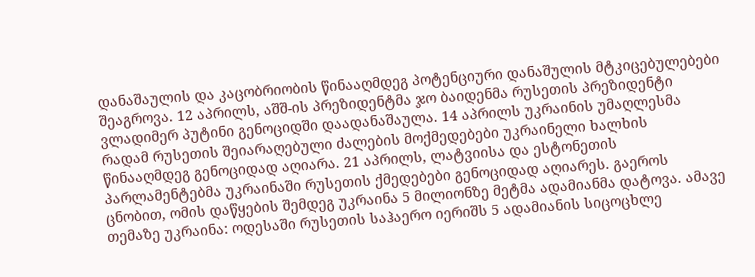დანაშაულის და კაცობრიობის წინააღმდეგ პოტენციური დანაშულის მტკიცებულებები შეაგროვა. 12 აპრილს, აშშ-ის პრეზიდენტმა ჯო ბაიდენმა რუსეთის პრეზიდენტი ვლადიმერ პუტინი გენოციდში დაადანაშაულა. 14 აპრილს უკრაინის უმაღლესმა რადამ რუსეთის შეიარაღებული ძალების მოქმედებები უკრაინელი ხალხის წინააღმდეგ გენოციდად აღიარა. 21 აპრილს, ლატვიისა და ესტონეთის პარლამენტებმა უკრაინაში რუსეთის ქმედებები გენოციდად აღიარეს. გაეროს ცნობით, ომის დაწყების შემდეგ უკრაინა 5 მილიონზე მეტმა ადამიანმა დატოვა. ამავე თემაზე უკრაინა: ოდესაში რუსეთის საჰაერო იერიშს 5 ადამიანის სიცოცხლე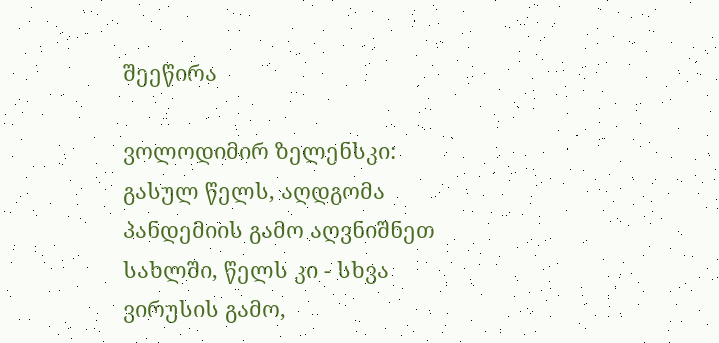შეეწირა

ვოლოდიმირ ზელენსკი: გასულ წელს, აღდგომა პანდემიის გამო აღვნიშნეთ სახლში, წელს კი - სხვა ვირუსის გამო,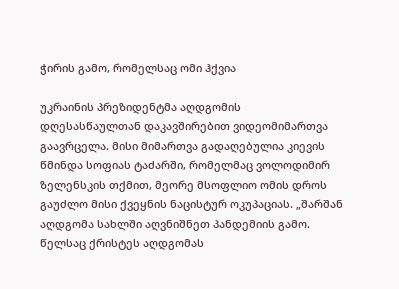ჭირის გამო, რომელსაც ომი ჰქვია

უკრაინის პრეზიდენტმა აღდგომის დღესასწაულთან დაკავშირებით ვიდეომიმართვა გაავრცელა. მისი მიმართვა გადაღებულია კიევის წმინდა სოფიას ტაძარში, რომელმაც ვოლოდიმირ ზელენსკის თქმით, მეორე მსოფლიო ომის დროს გაუძლო მისი ქვეყნის ნაცისტურ ოკუპაციას. „შარშან აღდგომა სახლში აღვნიშნეთ პანდემიის გამო. წელსაც ქრისტეს აღდგომას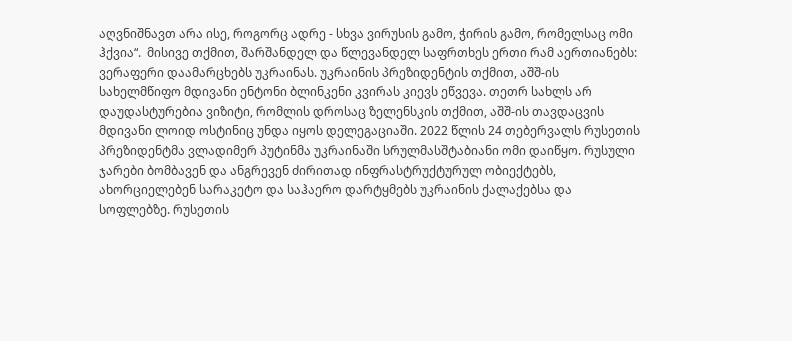აღვნიშნავთ არა ისე, როგორც ადრე - სხვა ვირუსის გამო, ჭირის გამო, რომელსაც ომი ჰქვია“.  მისივე თქმით, შარშანდელ და წლევანდელ საფრთხეს ერთი რამ აერთიანებს: ვერაფერი დაამარცხებს უკრაინას. უკრაინის პრეზიდენტის თქმით, აშშ-ის სახელმწიფო მდივანი ენტონი ბლინკენი კვირას კიევს ეწვევა. თეთრ სახლს არ დაუდასტურებია ვიზიტი, რომლის დროსაც ზელენსკის თქმით, აშშ-ის თავდაცვის მდივანი ლოიდ ოსტინიც უნდა იყოს დელეგაციაში. 2022 წლის 24 თებერვალს რუსეთის პრეზიდენტმა ვლადიმერ პუტინმა უკრაინაში სრულმასშტაბიანი ომი დაიწყო. რუსული ჯარები ბომბავენ და ანგრევენ ძირითად ინფრასტრუქტურულ ობიექტებს, ახორციელებენ სარაკეტო და საჰაერო დარტყმებს უკრაინის ქალაქებსა და სოფლებზე. რუსეთის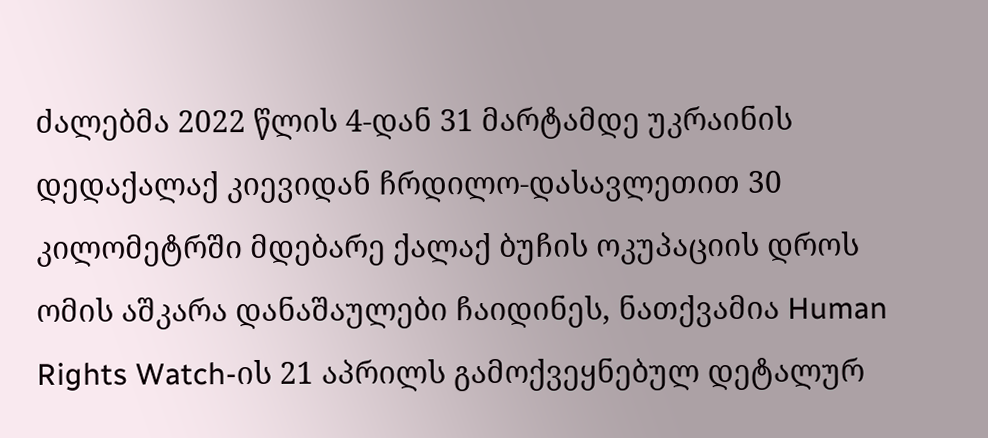ძალებმა 2022 წლის 4-დან 31 მარტამდე უკრაინის დედაქალაქ კიევიდან ჩრდილო-დასავლეთით 30 კილომეტრში მდებარე ქალაქ ბუჩის ოკუპაციის დროს ომის აშკარა დანაშაულები ჩაიდინეს, ნათქვამია Human Rights Watch-ის 21 აპრილს გამოქვეყნებულ დეტალურ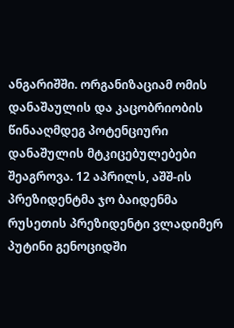ანგარიშში. ორგანიზაციამ ომის დანაშაულის და კაცობრიობის წინააღმდეგ პოტენციური დანაშულის მტკიცებულებები შეაგროვა. 12 აპრილს, აშშ-ის პრეზიდენტმა ჯო ბაიდენმა რუსეთის პრეზიდენტი ვლადიმერ პუტინი გენოციდში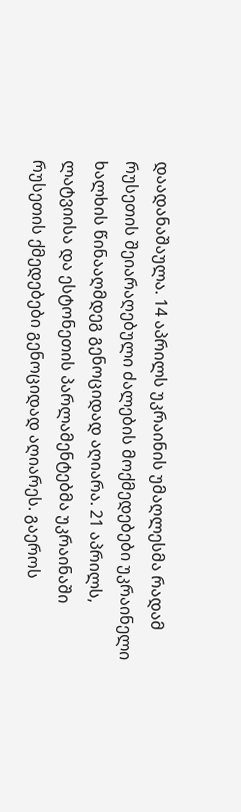დაადანაშაულა. 14 აპრილს უკრაინის უმაღლესმა რადამ რუსეთის შეიარაღებული ძალების მოქმედებები უკრაინელი ხალხის წინააღმდეგ გენოციდად აღიარა. 21 აპრილს, ლატვიისა და ესტონეთის პარლამენტებმა უკრაინაში რუსეთის ქმედებები გენოციდად აღიარეს. გაეროს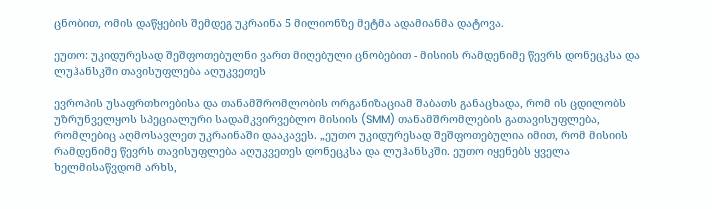ცნობით, ომის დაწყების შემდეგ უკრაინა 5 მილიონზე მეტმა ადამიანმა დატოვა.

ეუთო: უკიდურესად შეშფოთებულნი ვართ მიღებული ცნობებით - მისიის რამდენიმე წევრს დონეცკსა და ლუჰანსკში თავისუფლება აღუკვეთეს

ევროპის უსაფრთხოებისა და თანამშრომლობის ორგანიზაციამ შაბათს განაცხადა, რომ ის ცდილობს უზრუნველყოს სპეციალური სადამკვირვებლო მისიის (SMM) თანამშრომლების გათავისუფლება, რომლებიც აღმოსავლეთ უკრაინაში დააკავეს. „ეუთო უკიდურესად შეშფოთებულია იმით, რომ მისიის რამდენიმე წევრს თავისუფლება აღუკვეთეს დონეცკსა და ლუჰანსკში. ეუთო იყენებს ყველა ხელმისაწვდომ არხს,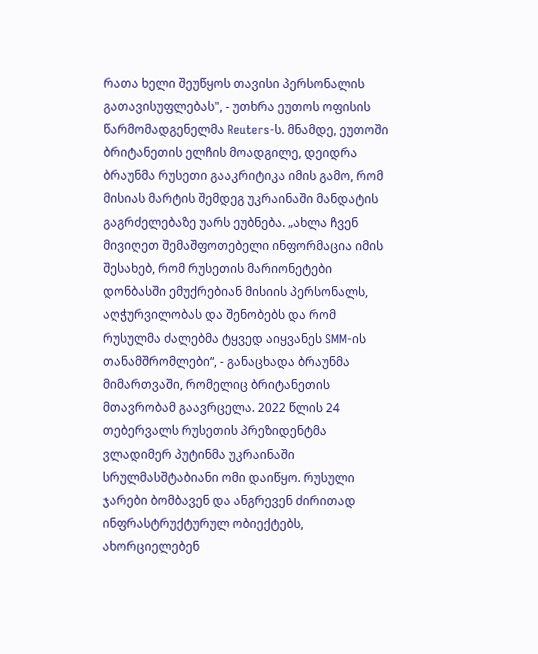რათა ხელი შეუწყოს თავისი პერსონალის გათავისუფლებას", - უთხრა ეუთოს ოფისის წარმომადგენელმა Reuters-ს. მნამდე, ეუთოში ბრიტანეთის ელჩის მოადგილე, დეიდრა ბრაუნმა რუსეთი გააკრიტიკა იმის გამო, რომ მისიას მარტის შემდეგ უკრაინაში მანდატის გაგრძელებაზე უარს ეუბნება. „ახლა ჩვენ მივიღეთ შემაშფოთებელი ინფორმაცია იმის შესახებ, რომ რუსეთის მარიონეტები დონბასში ემუქრებიან მისიის პერსონალს, აღჭურვილობას და შენობებს და რომ რუსულმა ძალებმა ტყვედ აიყვანეს SMM-ის თანამშრომლები“, - განაცხადა ბრაუნმა მიმართვაში, რომელიც ბრიტანეთის მთავრობამ გაავრცელა. 2022 წლის 24 თებერვალს რუსეთის პრეზიდენტმა ვლადიმერ პუტინმა უკრაინაში სრულმასშტაბიანი ომი დაიწყო. რუსული ჯარები ბომბავენ და ანგრევენ ძირითად ინფრასტრუქტურულ ობიექტებს, ახორციელებენ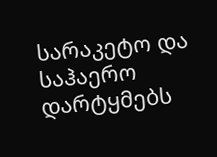სარაკეტო და საჰაერო დარტყმებს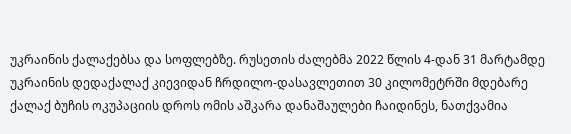უკრაინის ქალაქებსა და სოფლებზე. რუსეთის ძალებმა 2022 წლის 4-დან 31 მარტამდე უკრაინის დედაქალაქ კიევიდან ჩრდილო-დასავლეთით 30 კილომეტრში მდებარე ქალაქ ბუჩის ოკუპაციის დროს ომის აშკარა დანაშაულები ჩაიდინეს, ნათქვამია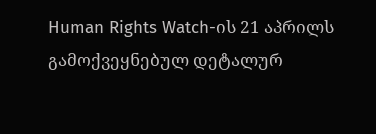Human Rights Watch-ის 21 აპრილს გამოქვეყნებულ დეტალურ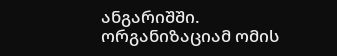ანგარიშში. ორგანიზაციამ ომის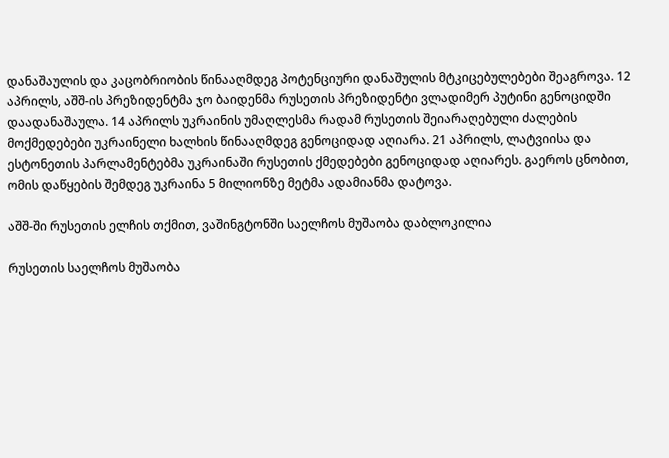დანაშაულის და კაცობრიობის წინააღმდეგ პოტენციური დანაშულის მტკიცებულებები შეაგროვა. 12 აპრილს, აშშ-ის პრეზიდენტმა ჯო ბაიდენმა რუსეთის პრეზიდენტი ვლადიმერ პუტინი გენოციდში დაადანაშაულა. 14 აპრილს უკრაინის უმაღლესმა რადამ რუსეთის შეიარაღებული ძალების მოქმედებები უკრაინელი ხალხის წინააღმდეგ გენოციდად აღიარა. 21 აპრილს, ლატვიისა და ესტონეთის პარლამენტებმა უკრაინაში რუსეთის ქმედებები გენოციდად აღიარეს. გაეროს ცნობით, ომის დაწყების შემდეგ უკრაინა 5 მილიონზე მეტმა ადამიანმა დატოვა.

აშშ-ში რუსეთის ელჩის თქმით, ვაშინგტონში საელჩოს მუშაობა დაბლოკილია

რუსეთის საელჩოს მუშაობა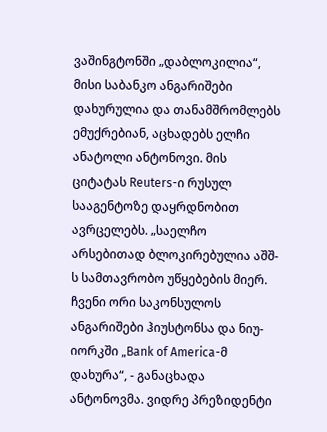ვაშინგტონში „დაბლოკილია“, მისი საბანკო ანგარიშები დახურულია და თანამშრომლებს ემუქრებიან, აცხადებს ელჩი ანატოლი ანტონოვი. მის ციტატას Reuters-ი რუსულ სააგენტოზე დაყრდნობით ავრცელებს. „საელჩო არსებითად ბლოკირებულია აშშ-ს სამთავრობო უწყებების მიერ. ჩვენი ორი საკონსულოს ანგარიშები ჰიუსტონსა და ნიუ-იორკში „Bank of America-მ დახურა“, - განაცხადა ანტონოვმა. ვიდრე პრეზიდენტი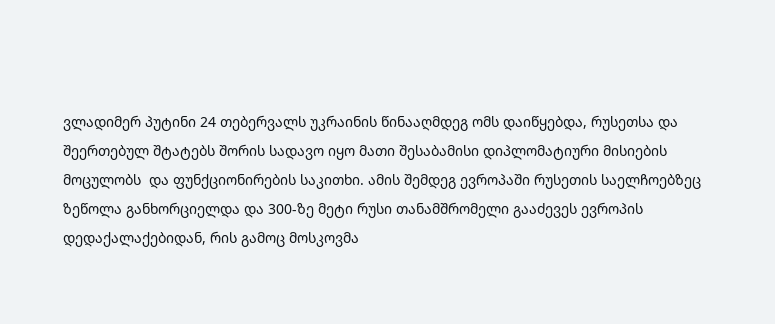ვლადიმერ პუტინი 24 თებერვალს უკრაინის წინააღმდეგ ომს დაიწყებდა, რუსეთსა და შეერთებულ შტატებს შორის სადავო იყო მათი შესაბამისი დიპლომატიური მისიების მოცულობს  და ფუნქციონირების საკითხი. ამის შემდეგ ევროპაში რუსეთის საელჩოებზეც ზეწოლა განხორციელდა და 300-ზე მეტი რუსი თანამშრომელი გააძევეს ევროპის დედაქალაქებიდან, რის გამოც მოსკოვმა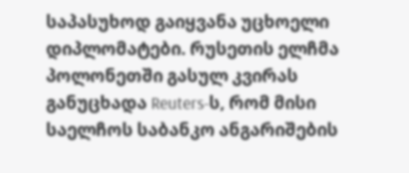საპასუხოდ გაიყვანა უცხოელი დიპლომატები. რუსეთის ელჩმა პოლონეთში გასულ კვირას განუცხადა Reuters-ს, რომ მისი საელჩოს საბანკო ანგარიშების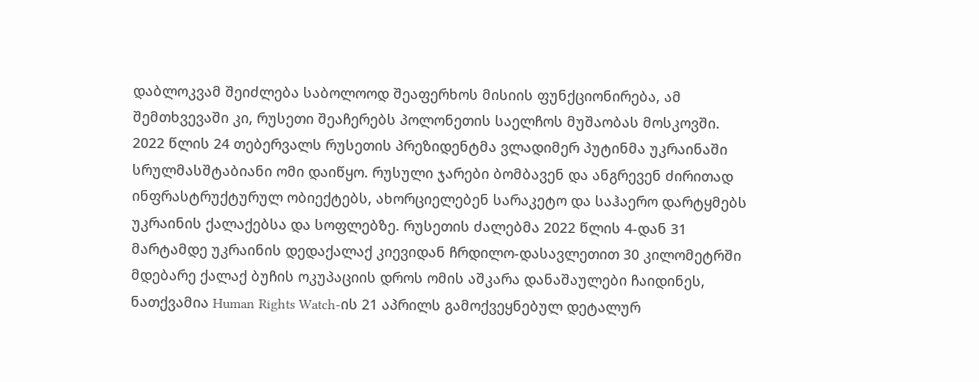დაბლოკვამ შეიძლება საბოლოოდ შეაფერხოს მისიის ფუნქციონირება, ამ შემთხვევაში კი, რუსეთი შეაჩერებს პოლონეთის საელჩოს მუშაობას მოსკოვში. 2022 წლის 24 თებერვალს რუსეთის პრეზიდენტმა ვლადიმერ პუტინმა უკრაინაში სრულმასშტაბიანი ომი დაიწყო. რუსული ჯარები ბომბავენ და ანგრევენ ძირითად ინფრასტრუქტურულ ობიექტებს, ახორციელებენ სარაკეტო და საჰაერო დარტყმებს უკრაინის ქალაქებსა და სოფლებზე. რუსეთის ძალებმა 2022 წლის 4-დან 31 მარტამდე უკრაინის დედაქალაქ კიევიდან ჩრდილო-დასავლეთით 30 კილომეტრში მდებარე ქალაქ ბუჩის ოკუპაციის დროს ომის აშკარა დანაშაულები ჩაიდინეს, ნათქვამია Human Rights Watch-ის 21 აპრილს გამოქვეყნებულ დეტალურ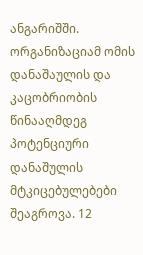ანგარიშში. ორგანიზაციამ ომის დანაშაულის და კაცობრიობის წინააღმდეგ პოტენციური დანაშულის მტკიცებულებები შეაგროვა. 12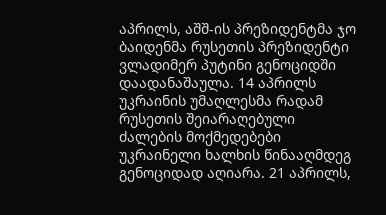აპრილს, აშშ-ის პრეზიდენტმა ჯო ბაიდენმა რუსეთის პრეზიდენტი ვლადიმერ პუტინი გენოციდში დაადანაშაულა. 14 აპრილს უკრაინის უმაღლესმა რადამ რუსეთის შეიარაღებული ძალების მოქმედებები უკრაინელი ხალხის წინააღმდეგ გენოციდად აღიარა. 21 აპრილს,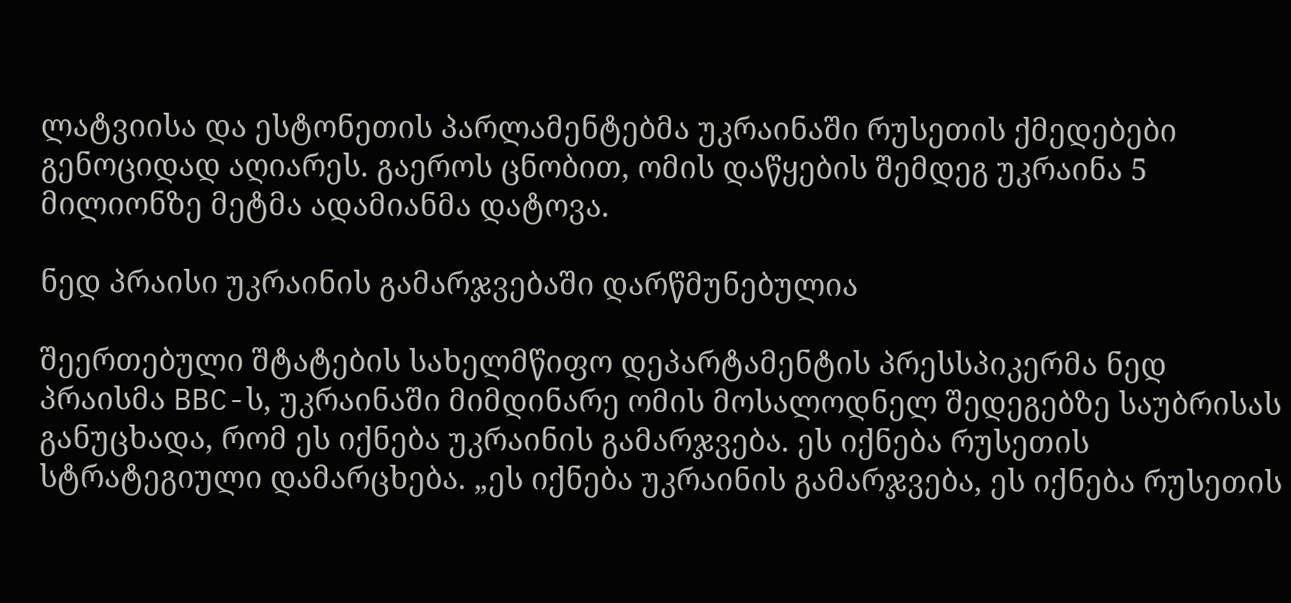ლატვიისა და ესტონეთის პარლამენტებმა უკრაინაში რუსეთის ქმედებები გენოციდად აღიარეს. გაეროს ცნობით, ომის დაწყების შემდეგ უკრაინა 5 მილიონზე მეტმა ადამიანმა დატოვა.

ნედ პრაისი უკრაინის გამარჯვებაში დარწმუნებულია

შეერთებული შტატების სახელმწიფო დეპარტამენტის პრესსპიკერმა ნედ პრაისმა BBC-ს, უკრაინაში მიმდინარე ომის მოსალოდნელ შედეგებზე საუბრისას განუცხადა, რომ ეს იქნება უკრაინის გამარჯვება. ეს იქნება რუსეთის სტრატეგიული დამარცხება. „ეს იქნება უკრაინის გამარჯვება, ეს იქნება რუსეთის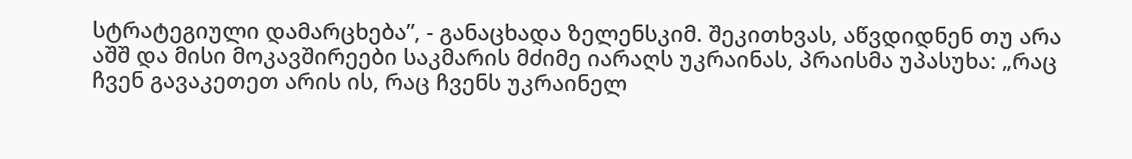სტრატეგიული დამარცხება”, - განაცხადა ზელენსკიმ. შეკითხვას, აწვდიდნენ თუ არა აშშ და მისი მოკავშირეები საკმარის მძიმე იარაღს უკრაინას, პრაისმა უპასუხა: „რაც ჩვენ გავაკეთეთ არის ის, რაც ჩვენს უკრაინელ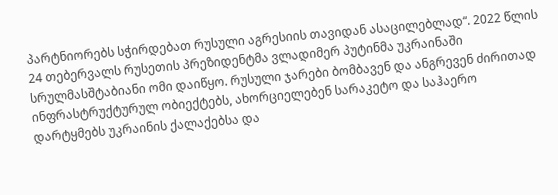პარტნიორებს სჭირდებათ რუსული აგრესიის თავიდან ასაცილებლად“. 2022 წლის 24 თებერვალს რუსეთის პრეზიდენტმა ვლადიმერ პუტინმა უკრაინაში სრულმასშტაბიანი ომი დაიწყო. რუსული ჯარები ბომბავენ და ანგრევენ ძირითად ინფრასტრუქტურულ ობიექტებს, ახორციელებენ სარაკეტო და საჰაერო დარტყმებს უკრაინის ქალაქებსა და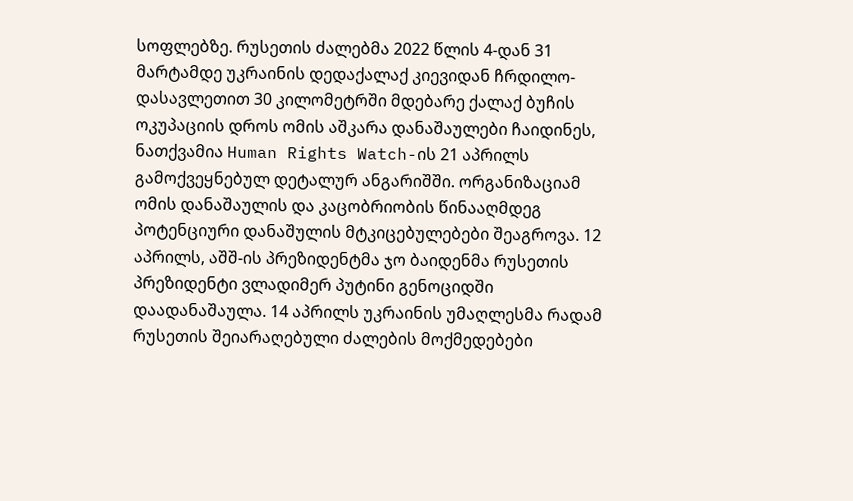სოფლებზე. რუსეთის ძალებმა 2022 წლის 4-დან 31 მარტამდე უკრაინის დედაქალაქ კიევიდან ჩრდილო-დასავლეთით 30 კილომეტრში მდებარე ქალაქ ბუჩის ოკუპაციის დროს ომის აშკარა დანაშაულები ჩაიდინეს, ნათქვამია Human Rights Watch-ის 21 აპრილს გამოქვეყნებულ დეტალურ ანგარიშში. ორგანიზაციამ ომის დანაშაულის და კაცობრიობის წინააღმდეგ პოტენციური დანაშულის მტკიცებულებები შეაგროვა. 12 აპრილს, აშშ-ის პრეზიდენტმა ჯო ბაიდენმა რუსეთის პრეზიდენტი ვლადიმერ პუტინი გენოციდში დაადანაშაულა. 14 აპრილს უკრაინის უმაღლესმა რადამ რუსეთის შეიარაღებული ძალების მოქმედებები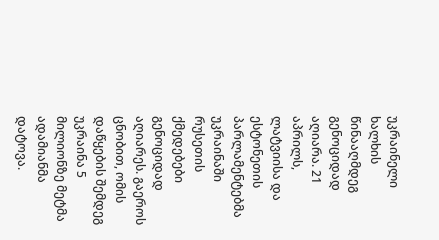უკრაინელი ხალხის წინააღმდეგ გენოციდად აღიარა. 21 აპრილს, ლატვიისა და ესტონეთის პარლამენტებმა უკრაინაში რუსეთის ქმედებები გენოციდად აღიარეს. გაეროს ცნობით, ომის დაწყების შემდეგ უკრაინა 5 მილიონზე მეტმა ადამიანმა დატოვა.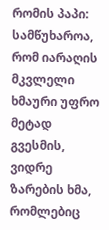რომის პაპი: სამწუხაროა, რომ იარაღის მკვლელი ხმაური უფრო მეტად გვესმის, ვიდრე ზარების ხმა, რომლებიც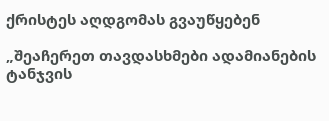ქრისტეს აღდგომას გვაუწყებენ

„შეაჩერეთ თავდასხმები ადამიანების ტანჯვის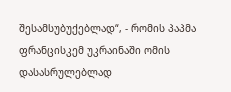შესამსუბუქებლად“, - რომის პაპმა ფრანცისკემ უკრაინაში ომის დასასრულებლად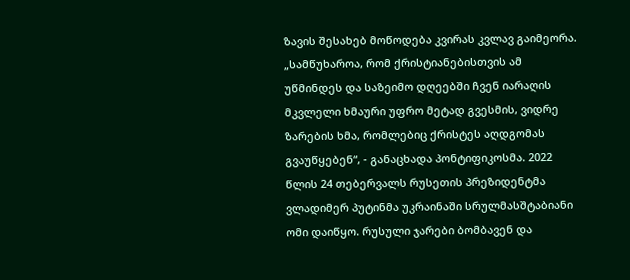ზავის შესახებ მოწოდება კვირას კვლავ გაიმეორა. „სამწუხაროა, რომ ქრისტიანებისთვის ამ უწმინდეს და საზეიმო დღეებში ჩვენ იარაღის მკვლელი ხმაური უფრო მეტად გვესმის, ვიდრე ზარების ხმა, რომლებიც ქრისტეს აღდგომას გვაუწყებენ“, - განაცხადა პონტიფიკოსმა. 2022 წლის 24 თებერვალს რუსეთის პრეზიდენტმა ვლადიმერ პუტინმა უკრაინაში სრულმასშტაბიანი ომი დაიწყო. რუსული ჯარები ბომბავენ და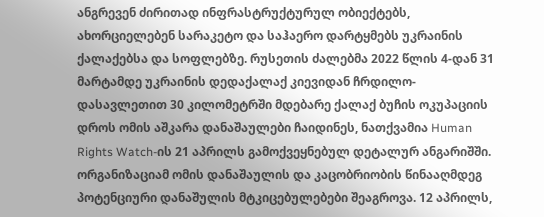ანგრევენ ძირითად ინფრასტრუქტურულ ობიექტებს, ახორციელებენ სარაკეტო და საჰაერო დარტყმებს უკრაინის ქალაქებსა და სოფლებზე. რუსეთის ძალებმა 2022 წლის 4-დან 31 მარტამდე უკრაინის დედაქალაქ კიევიდან ჩრდილო-დასავლეთით 30 კილომეტრში მდებარე ქალაქ ბუჩის ოკუპაციის დროს ომის აშკარა დანაშაულები ჩაიდინეს, ნათქვამია Human Rights Watch-ის 21 აპრილს გამოქვეყნებულ დეტალურ ანგარიშში. ორგანიზაციამ ომის დანაშაულის და კაცობრიობის წინააღმდეგ პოტენციური დანაშულის მტკიცებულებები შეაგროვა. 12 აპრილს,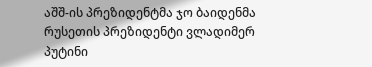აშშ-ის პრეზიდენტმა ჯო ბაიდენმა რუსეთის პრეზიდენტი ვლადიმერ პუტინი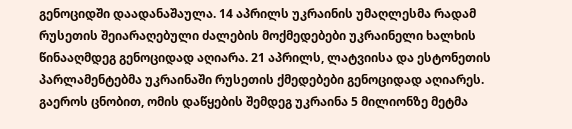გენოციდში დაადანაშაულა. 14 აპრილს უკრაინის უმაღლესმა რადამ რუსეთის შეიარაღებული ძალების მოქმედებები უკრაინელი ხალხის წინააღმდეგ გენოციდად აღიარა. 21 აპრილს, ლატვიისა და ესტონეთის პარლამენტებმა უკრაინაში რუსეთის ქმედებები გენოციდად აღიარეს. გაეროს ცნობით, ომის დაწყების შემდეგ უკრაინა 5 მილიონზე მეტმა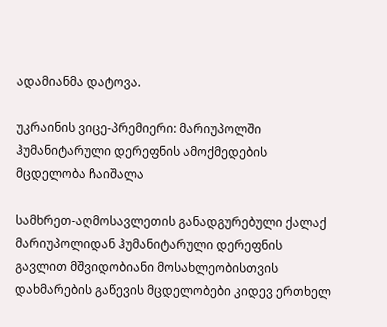ადამიანმა დატოვა.

უკრაინის ვიცე-პრემიერი: მარიუპოლში ჰუმანიტარული დერეფნის ამოქმედების მცდელობა ჩაიშალა

სამხრეთ-აღმოსავლეთის განადგურებული ქალაქ მარიუპოლიდან ჰუმანიტარული დერეფნის გავლით მშვიდობიანი მოსახლეობისთვის დახმარების გაწევის მცდელობები კიდევ ერთხელ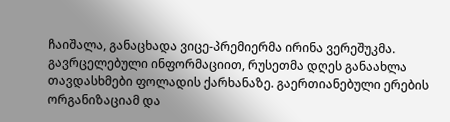ჩაიშალა, განაცხადა ვიცე-პრემიერმა ირინა ვერეშუკმა. გავრცელებული ინფორმაციით, რუსეთმა დღეს განაახლა თავდასხმები ფოლადის ქარხანაზე. გაერთიანებული ერების ორგანიზაციამ და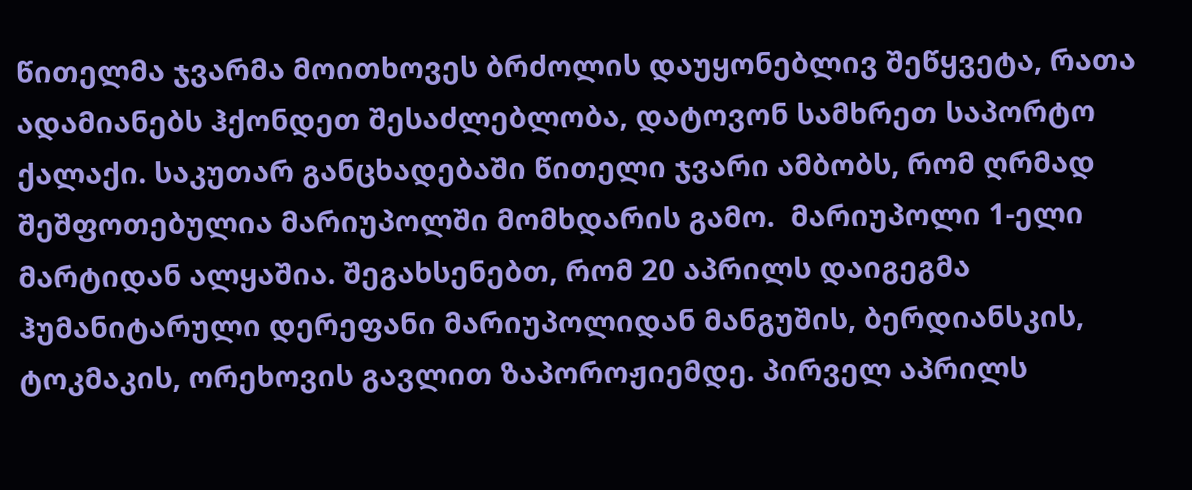წითელმა ჯვარმა მოითხოვეს ბრძოლის დაუყონებლივ შეწყვეტა, რათა ადამიანებს ჰქონდეთ შესაძლებლობა, დატოვონ სამხრეთ საპორტო ქალაქი. საკუთარ განცხადებაში წითელი ჯვარი ამბობს, რომ ღრმად შეშფოთებულია მარიუპოლში მომხდარის გამო.  მარიუპოლი 1-ელი მარტიდან ალყაშია. შეგახსენებთ, რომ 20 აპრილს დაიგეგმა ჰუმანიტარული დერეფანი მარიუპოლიდან მანგუშის, ბერდიანსკის, ტოკმაკის, ორეხოვის გავლით ზაპოროჟიემდე. პირველ აპრილს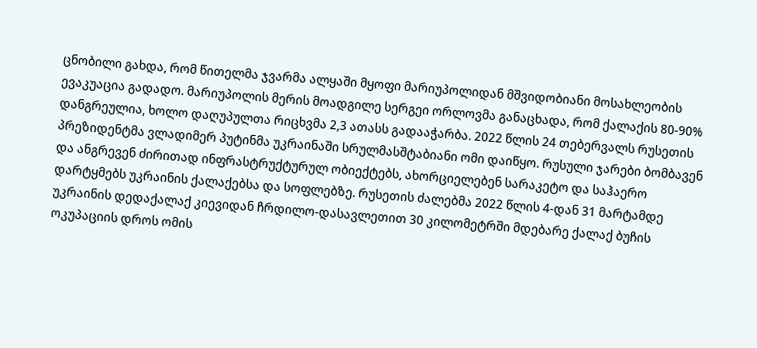ცნობილი გახდა, რომ წითელმა ჯვარმა ალყაში მყოფი მარიუპოლიდან მშვიდობიანი მოსახლეობის ევაკუაცია გადადო. მარიუპოლის მერის მოადგილე სერგეი ორლოვმა განაცხადა, რომ ქალაქის 80-90% დანგრეულია, ხოლო დაღუპულთა რიცხვმა 2,3 ათასს გადააჭარბა. 2022 წლის 24 თებერვალს რუსეთის პრეზიდენტმა ვლადიმერ პუტინმა უკრაინაში სრულმასშტაბიანი ომი დაიწყო. რუსული ჯარები ბომბავენ და ანგრევენ ძირითად ინფრასტრუქტურულ ობიექტებს, ახორციელებენ სარაკეტო და საჰაერო დარტყმებს უკრაინის ქალაქებსა და სოფლებზე. რუსეთის ძალებმა 2022 წლის 4-დან 31 მარტამდე უკრაინის დედაქალაქ კიევიდან ჩრდილო-დასავლეთით 30 კილომეტრში მდებარე ქალაქ ბუჩის ოკუპაციის დროს ომის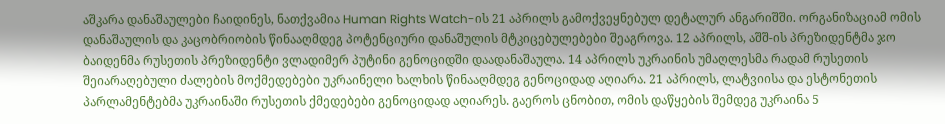აშკარა დანაშაულები ჩაიდინეს, ნათქვამია Human Rights Watch-ის 21 აპრილს გამოქვეყნებულ დეტალურ ანგარიშში. ორგანიზაციამ ომის დანაშაულის და კაცობრიობის წინააღმდეგ პოტენციური დანაშულის მტკიცებულებები შეაგროვა. 12 აპრილს, აშშ-ის პრეზიდენტმა ჯო ბაიდენმა რუსეთის პრეზიდენტი ვლადიმერ პუტინი გენოციდში დაადანაშაულა. 14 აპრილს უკრაინის უმაღლესმა რადამ რუსეთის შეიარაღებული ძალების მოქმედებები უკრაინელი ხალხის წინააღმდეგ გენოციდად აღიარა. 21 აპრილს, ლატვიისა და ესტონეთის პარლამენტებმა უკრაინაში რუსეთის ქმედებები გენოციდად აღიარეს. გაეროს ცნობით, ომის დაწყების შემდეგ უკრაინა 5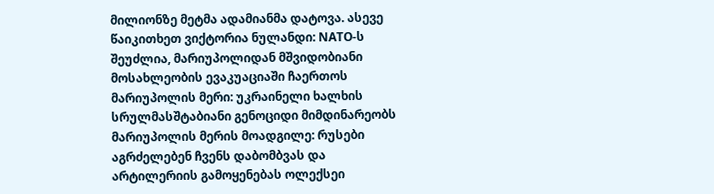მილიონზე მეტმა ადამიანმა დატოვა. ასევე წაიკითხეთ ვიქტორია ნულანდი: NATO-ს შეუძლია, მარიუპოლიდან მშვიდობიანი მოსახლეობის ევაკუაციაში ჩაერთოს მარიუპოლის მერი: უკრაინელი ხალხის სრულმასშტაბიანი გენოციდი მიმდინარეობს  მარიუპოლის მერის მოადგილე: რუსები აგრძელებენ ჩვენს დაბომბვას და არტილერიის გამოყენებას ოლექსეი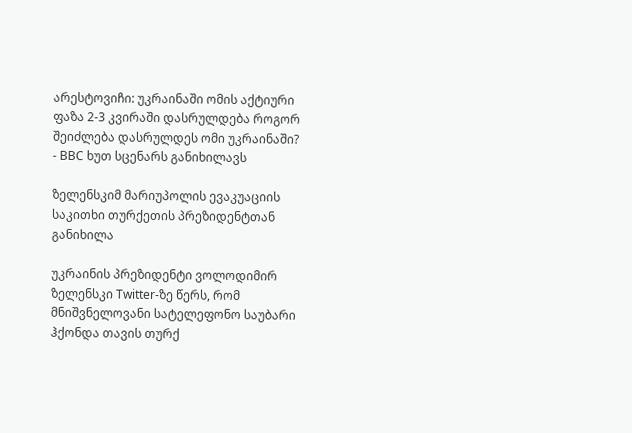არესტოვიჩი: უკრაინაში ომის აქტიური ფაზა 2-3 კვირაში დასრულდება როგორ შეიძლება დასრულდეს ომი უკრაინაში? - BBC ხუთ სცენარს განიხილავს

ზელენსკიმ მარიუპოლის ევაკუაციის საკითხი თურქეთის პრეზიდენტთან განიხილა

უკრაინის პრეზიდენტი ვოლოდიმირ ზელენსკი Twitter-ზე წერს, რომ მნიშვნელოვანი სატელეფონო საუბარი ჰქონდა თავის თურქ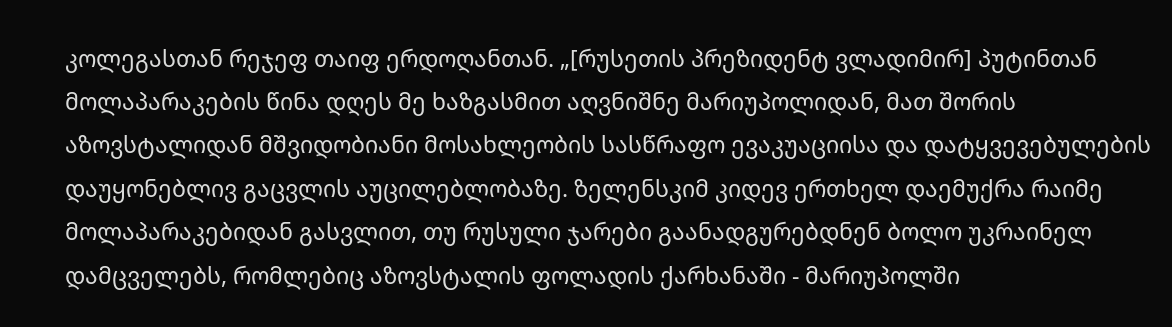კოლეგასთან რეჯეფ თაიფ ერდოღანთან. „[რუსეთის პრეზიდენტ ვლადიმირ] პუტინთან მოლაპარაკების წინა დღეს მე ხაზგასმით აღვნიშნე მარიუპოლიდან, მათ შორის აზოვსტალიდან მშვიდობიანი მოსახლეობის სასწრაფო ევაკუაციისა და დატყვევებულების დაუყონებლივ გაცვლის აუცილებლობაზე. ზელენსკიმ კიდევ ერთხელ დაემუქრა რაიმე მოლაპარაკებიდან გასვლით, თუ რუსული ჯარები გაანადგურებდნენ ბოლო უკრაინელ დამცველებს, რომლებიც აზოვსტალის ფოლადის ქარხანაში - მარიუპოლში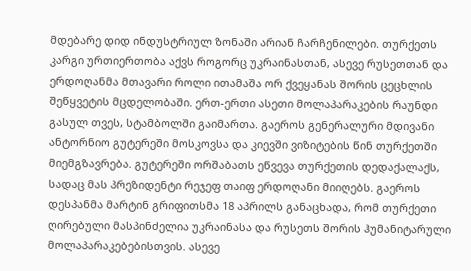მდებარე დიდ ინდუსტრიულ ზონაში არიან ჩარჩენილები. თურქეთს კარგი ურთიერთობა აქვს როგორც უკრაინასთან, ასევე რუსეთთან და ერდოღანმა მთავარი როლი ითამაშა ორ ქვეყანას შორის ცეცხლის შეწყვეტის მცდელობაში. ერთ-ერთი ასეთი მოლაპარაკების რაუნდი გასულ თვეს, სტამბოლში გაიმართა. გაეროს გენერალური მდივანი ანტორნიო გუტერეში მოსკოვსა და კიევში ვიზიტების წინ თურქეთში მიემგზავრება. გუტერეში ორშაბათს ეწვევა თურქეთის დედაქალაქს, სადაც მას პრეზიდენტი რეჯეფ თაიფ ერდოღანი მიიღებს. გაეროს დესპანმა მარტინ გრიფითსმა 18 აპრილს განაცხადა, რომ თურქეთი ღირებული მასპინძელია უკრაინასა და რუსეთს შორის ჰუმანიტარული მოლაპარაკებებისთვის. ასევე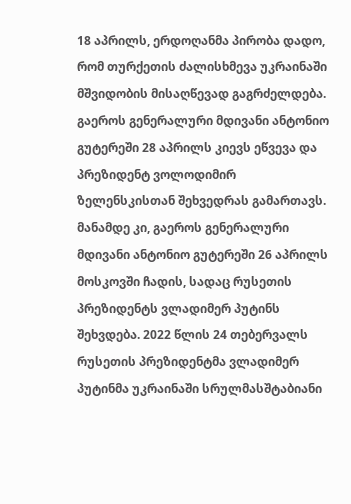18 აპრილს, ერდოღანმა პირობა დადო, რომ თურქეთის ძალისხმევა უკრაინაში მშვიდობის მისაღწევად გაგრძელდება.  გაეროს გენერალური მდივანი ანტონიო გუტერეში 28 აპრილს კიევს ეწვევა და პრეზიდენტ ვოლოდიმირ ზელენსკისთან შეხვედრას გამართავს. მანამდე კი, გაეროს გენერალური მდივანი ანტონიო გუტერეში 26 აპრილს მოსკოვში ჩადის, სადაც რუსეთის პრეზიდენტს ვლადიმერ პუტინს შეხვდება. 2022 წლის 24 თებერვალს რუსეთის პრეზიდენტმა ვლადიმერ პუტინმა უკრაინაში სრულმასშტაბიანი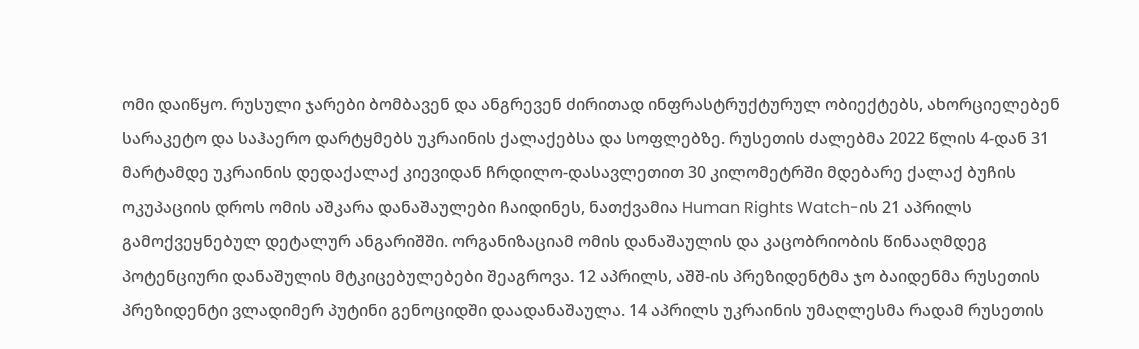ომი დაიწყო. რუსული ჯარები ბომბავენ და ანგრევენ ძირითად ინფრასტრუქტურულ ობიექტებს, ახორციელებენ სარაკეტო და საჰაერო დარტყმებს უკრაინის ქალაქებსა და სოფლებზე. რუსეთის ძალებმა 2022 წლის 4-დან 31 მარტამდე უკრაინის დედაქალაქ კიევიდან ჩრდილო-დასავლეთით 30 კილომეტრში მდებარე ქალაქ ბუჩის ოკუპაციის დროს ომის აშკარა დანაშაულები ჩაიდინეს, ნათქვამია Human Rights Watch-ის 21 აპრილს გამოქვეყნებულ დეტალურ ანგარიშში. ორგანიზაციამ ომის დანაშაულის და კაცობრიობის წინააღმდეგ პოტენციური დანაშულის მტკიცებულებები შეაგროვა. 12 აპრილს, აშშ-ის პრეზიდენტმა ჯო ბაიდენმა რუსეთის პრეზიდენტი ვლადიმერ პუტინი გენოციდში დაადანაშაულა. 14 აპრილს უკრაინის უმაღლესმა რადამ რუსეთის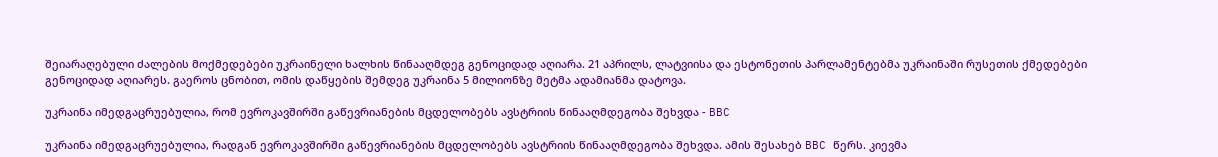შეიარაღებული ძალების მოქმედებები უკრაინელი ხალხის წინააღმდეგ გენოციდად აღიარა. 21 აპრილს, ლატვიისა და ესტონეთის პარლამენტებმა უკრაინაში რუსეთის ქმედებები გენოციდად აღიარეს. გაეროს ცნობით, ომის დაწყების შემდეგ უკრაინა 5 მილიონზე მეტმა ადამიანმა დატოვა.

უკრაინა იმედგაცრუებულია, რომ ევროკავშირში გაწევრიანების მცდელობებს ავსტრიის წინააღმდეგობა შეხვდა - BBC

უკრაინა იმედგაცრუებულია, რადგან ევროკავშირში გაწევრიანების მცდელობებს ავსტრიის წინააღმდეგობა შეხვდა. ამის შესახებ BBC წერს. კიევმა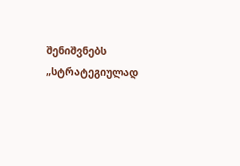შენიშვნებს „სტრატეგიულად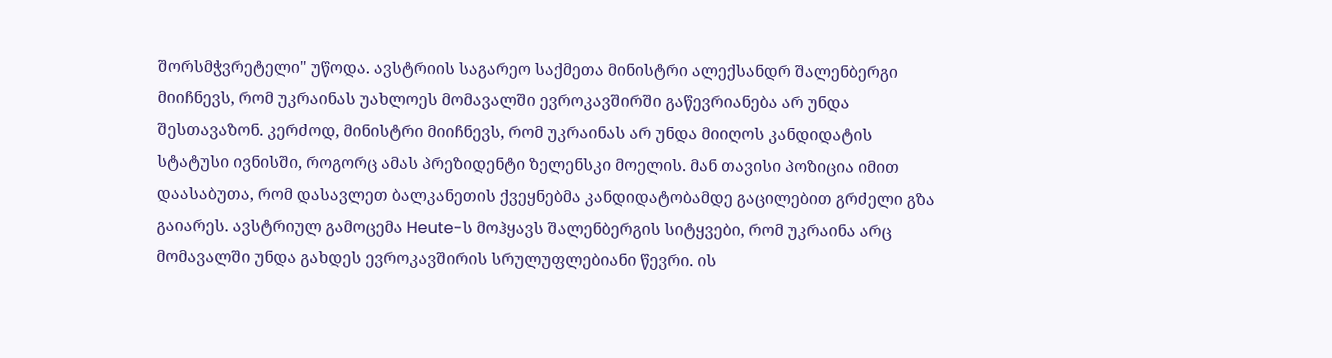შორსმჭვრეტელი" უწოდა. ავსტრიის საგარეო საქმეთა მინისტრი ალექსანდრ შალენბერგი მიიჩნევს, რომ უკრაინას უახლოეს მომავალში ევროკავშირში გაწევრიანება არ უნდა შესთავაზონ. კერძოდ, მინისტრი მიიჩნევს, რომ უკრაინას არ უნდა მიიღოს კანდიდატის სტატუსი ივნისში, როგორც ამას პრეზიდენტი ზელენსკი მოელის. მან თავისი პოზიცია იმით დაასაბუთა, რომ დასავლეთ ბალკანეთის ქვეყნებმა კანდიდატობამდე გაცილებით გრძელი გზა გაიარეს. ავსტრიულ გამოცემა Heute-ს მოჰყავს შალენბერგის სიტყვები, რომ უკრაინა არც მომავალში უნდა გახდეს ევროკავშირის სრულუფლებიანი წევრი. ის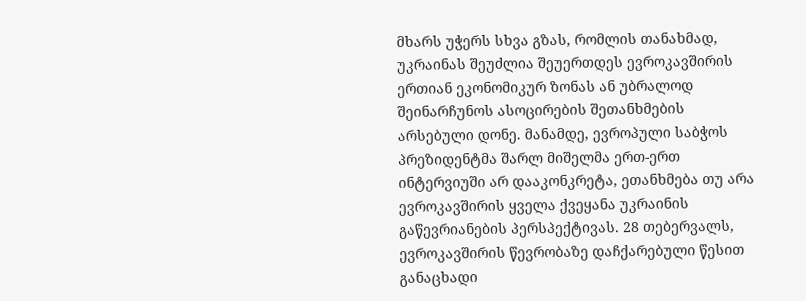მხარს უჭერს სხვა გზას, რომლის თანახმად, უკრაინას შეუძლია შეუერთდეს ევროკავშირის ერთიან ეკონომიკურ ზონას ან უბრალოდ შეინარჩუნოს ასოცირების შეთანხმების არსებული დონე. მანამდე, ევროპული საბჭოს პრეზიდენტმა შარლ მიშელმა ერთ-ერთ ინტერვიუში არ დააკონკრეტა, ეთანხმება თუ არა ევროკავშირის ყველა ქვეყანა უკრაინის გაწევრიანების პერსპექტივას. 28 თებერვალს, ევროკავშირის წევრობაზე დაჩქარებული წესით განაცხადი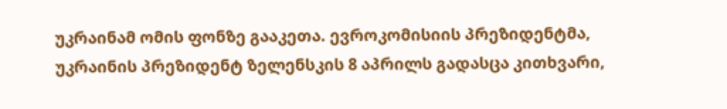უკრაინამ ომის ფონზე გააკეთა. ევროკომისიის პრეზიდენტმა, უკრაინის პრეზიდენტ ზელენსკის 8 აპრილს გადასცა კითხვარი,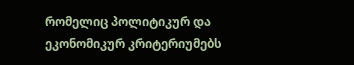რომელიც პოლიტიკურ და ეკონომიკურ კრიტერიუმებს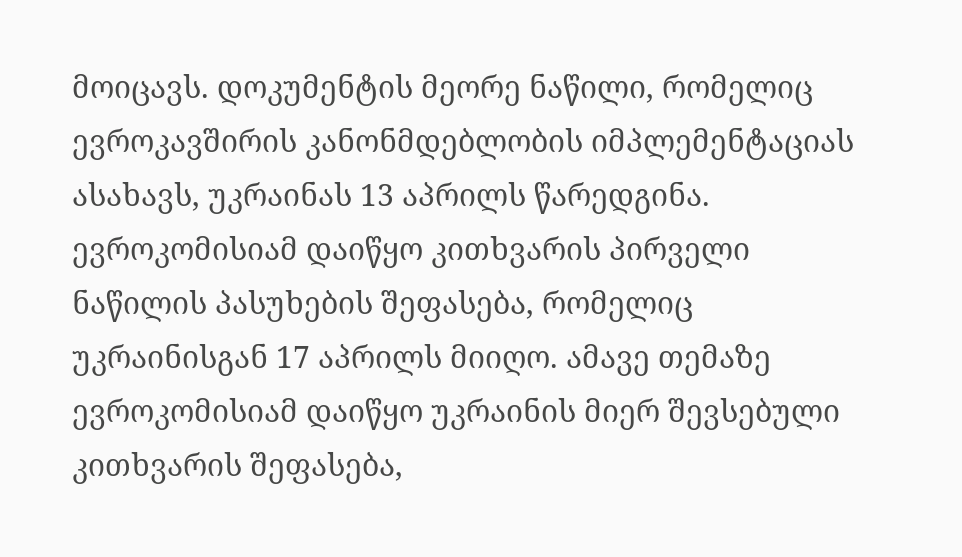მოიცავს. დოკუმენტის მეორე ნაწილი, რომელიც ევროკავშირის კანონმდებლობის იმპლემენტაციას ასახავს, უკრაინას 13 აპრილს წარედგინა. ევროკომისიამ დაიწყო კითხვარის პირველი ნაწილის პასუხების შეფასება, რომელიც უკრაინისგან 17 აპრილს მიიღო. ამავე თემაზე ევროკომისიამ დაიწყო უკრაინის მიერ შევსებული კითხვარის შეფასება,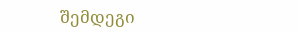შემდეგი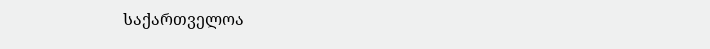საქართველოა